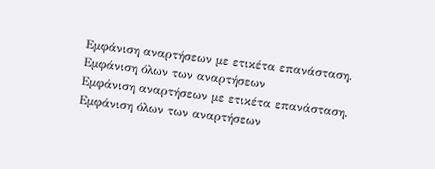Εμφάνιση αναρτήσεων με ετικέτα επανάσταση. Εμφάνιση όλων των αναρτήσεων
Εμφάνιση αναρτήσεων με ετικέτα επανάσταση. Εμφάνιση όλων των αναρτήσεων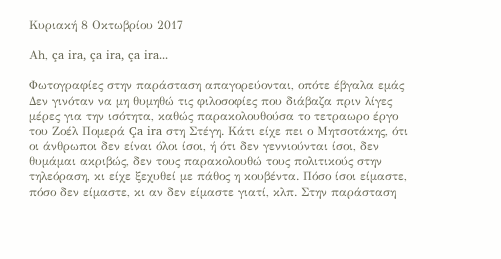Κυριακή 8 Οκτωβρίου 2017

Αh, ça ira, ça ira, ça ira...

Φωτογραφίες στην παράσταση απαγορεύονται, οπότε έβγαλα εμάς
Δεν γινόταν να μη θυμηθώ τις φιλοσοφίες που διάβαζα πριν λίγες μέρες για την ισότητα, καθώς παρακολουθούσα το τετραωρο έργο του Ζοέλ Πομερά Ça ira στη Στέγη. Κάτι είχε πει ο Μητσοτάκης, ότι οι άνθρωποι δεν είναι όλοι ίσοι, ή ότι δεν γεννιούνται ίσοι, δεν θυμάμαι ακριβώς, δεν τους παρακολουθώ τους πολιτικούς στην τηλεόραση, κι είχε ξεχυθεί με πάθος η κουβέντα. Πόσο ίσοι είμαστε, πόσο δεν είμαστε, κι αν δεν είμαστε γιατί, κλπ. Στην παράσταση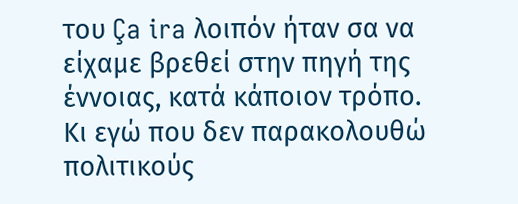του Ça ira λοιπόν ήταν σα να είχαμε βρεθεί στην πηγή της έννοιας, κατά κάποιον τρόπο. Κι εγώ που δεν παρακολουθώ πολιτικούς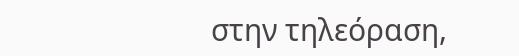στην τηλεόραση,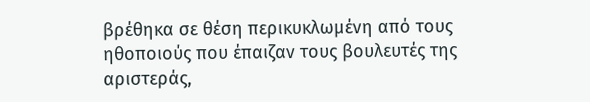βρέθηκα σε θέση περικυκλωμένη από τους ηθοποιούς που έπαιζαν τους βουλευτές της αριστεράς,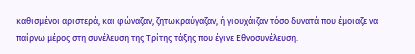καθισμένοι αριστερά, και φώναζαν, ζητωκραύγαζαν, ή γιουχάιζαν τόσο δυνατά που έμοιαζε να παίρνω μέρος στη συνέλευση της Τρίτης τάξης που έγινε Εθνοσυνέλευση.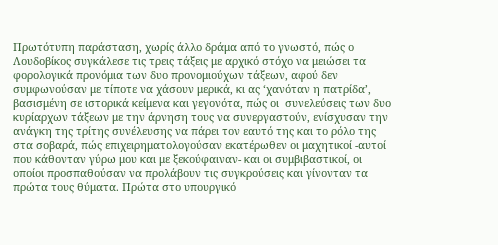Πρωτότυπη παράσταση, χωρίς άλλο δράμα από το γνωστό, πώς ο Λουδοβίκος συγκάλεσε τις τρεις τάξεις με αρχικό στόχο να μειώσει τα φορολογικά προνόμια των δυο προνομιούχων τάξεων, αφού δεν συμφωνούσαν με τίποτε να χάσουν μερικά, κι ας ‘χανόταν η πατρίδα’, βασισμένη σε ιστορικά κείμενα και γεγονότα, πώς οι  συνελεύσεις των δυο κυρίαρχων τάξεων με την άρνηση τους να συνεργαστούν, ενίσχυσαν την ανάγκη της τρίτης συνέλευσης να πάρει τον εαυτό της και το ρόλο της στα σοβαρά, πώς επιχειρηματολογούσαν εκατέρωθεν οι μαχητικοί -αυτοί που κάθονταν γύρω μου και με ξεκούφαιναν- και οι συμβιβαστικοί, οι οποίοι προσπαθούσαν να προλάβουν τις συγκρούσεις και γίνονταν τα πρώτα τους θύματα. Πρώτα στο υπουργικό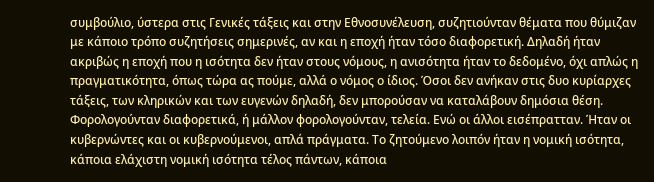συμβούλιο, ύστερα στις Γενικές τάξεις και στην Εθνοσυνέλευση, συζητιούνταν θέματα που θύμιζαν με κάποιο τρόπο συζητήσεις σημερινές, αν και η εποχή ήταν τόσο διαφορετική. Δηλαδή ήταν ακριβώς η εποχή που η ισότητα δεν ήταν στους νόμους, η ανισότητα ήταν το δεδομένο, όχι απλώς η πραγματικότητα, όπως τώρα ας πούμε, αλλά ο νόμος ο ίδιος. Όσοι δεν ανήκαν στις δυο κυρίαρχες τάξεις, των κληρικών και των ευγενών δηλαδή, δεν μπορούσαν να καταλάβουν δημόσια θέση. Φορολογούνταν διαφορετικά, ή μάλλον φορολογούνταν, τελεία. Ενώ οι άλλοι εισέπρατταν. Ήταν οι κυβερνώντες και οι κυβερνούμενοι, απλά πράγματα. Το ζητούμενο λοιπόν ήταν η νομική ισότητα, κάποια ελάχιστη νομική ισότητα τέλος πάντων, κάποια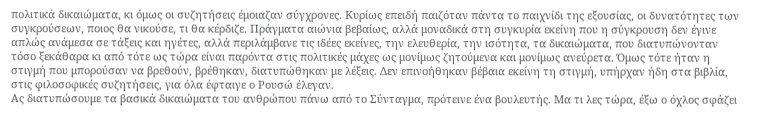πολιτικά δικαιώματα, κι όμως οι συζητήσεις έμοιαζαν σύγχρονες. Κυρίως επειδή παιζόταν πάντα το παιχνίδι της εξουσίας, οι δυνατότητες των συγκρούσεων, ποιος θα νικούσε, τι θα κέρδιζε. Πράγματα αιώνια βεβαίως, αλλά μοναδικά στη συγκυρία εκείνη που η σύγκρουση δεν έγινε απλώς ανάμεσα σε τάξεις και ηγέτες, αλλά περιλάμβανε τις ιδέες εκείνες, την ελευθερία, την ισότητα, τα δικαιώματα, που διατυπώνονταν τόσο ξεκάθαρα κι από τότε ως τώρα είναι παρόντα στις πολιτικές μάχες ως μονίμως ζητούμενα και μονίμως ανεύρετα. Όμως τότε ήταν η στιγμή που μπορούσαν να βρεθούν, βρέθηκαν, διατυπώθηκαν με λέξεις. Δεν επινοήθηκαν βέβαια εκείνη τη στιγμή, υπήρχαν ήδη στα βιβλία, στις φιλοσοφικές συζητήσεις, για όλα έφταιγε ο Ρουσώ έλεγαν.
Ας διατυπώσουμε τα βασικά δικαιώματα του ανθρώπου πάνω από το Σύνταγμα, πρότεινε ένα βουλευτής. Μα τι λες τώρα, έξω ο όχλος σφάζει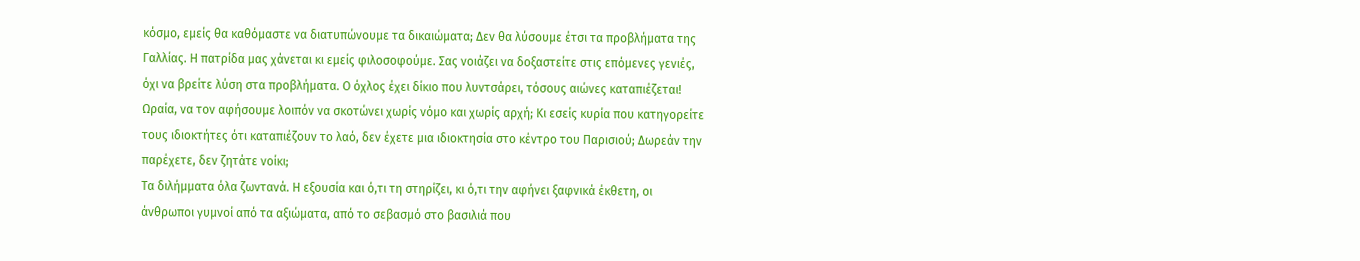κόσμο, εμείς θα καθόμαστε να διατυπώνουμε τα δικαιώματα; Δεν θα λύσουμε έτσι τα προβλήματα της Γαλλίας. Η πατρίδα μας χάνεται κι εμείς φιλοσοφούμε. Σας νοιάζει να δοξαστείτε στις επόμενες γενιές, όχι να βρείτε λύση στα προβλήματα. Ο όχλος έχει δίκιο που λυντσάρει, τόσους αιώνες καταπιέζεται! Ωραία, να τον αφήσουμε λοιπόν να σκοτώνει χωρίς νόμο και χωρίς αρχή; Κι εσείς κυρία που κατηγορείτε τους ιδιοκτήτες ότι καταπιέζουν το λαό, δεν έχετε μια ιδιοκτησία στο κέντρο του Παρισιού; Δωρεάν την παρέχετε, δεν ζητάτε νοίκι;
Τα διλήμματα όλα ζωντανά. Η εξουσία και ό,τι τη στηρίζει, κι ό,τι την αφήνει ξαφνικά έκθετη, οι άνθρωποι γυμνοί από τα αξιώματα, από το σεβασμό στο βασιλιά που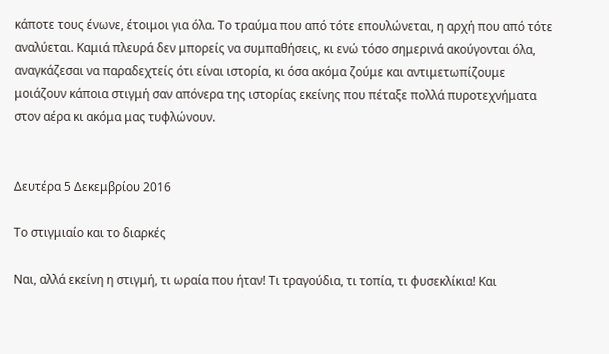κάποτε τους ένωνε, έτοιμοι για όλα. Το τραύμα που από τότε επουλώνεται, η αρχή που από τότε αναλύεται. Καμιά πλευρά δεν μπορείς να συμπαθήσεις, κι ενώ τόσο σημερινά ακούγονται όλα, αναγκάζεσαι να παραδεχτείς ότι είναι ιστορία, κι όσα ακόμα ζούμε και αντιμετωπίζουμε μοιάζουν κάποια στιγμή σαν απόνερα της ιστορίας εκείνης που πέταξε πολλά πυροτεχνήματα στον αέρα κι ακόμα μας τυφλώνουν.


Δευτέρα 5 Δεκεμβρίου 2016

Το στιγμιαίο και το διαρκές

Ναι, αλλά εκείνη η στιγμή, τι ωραία που ήταν! Τι τραγούδια, τι τοπία, τι φυσεκλίκια! Και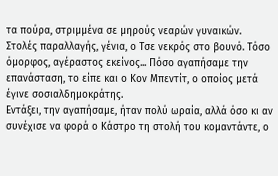τα πούρα, στριμμένα σε μηρούς νεαρών γυναικών. Στολές παραλλαγής, γένια, ο Τσε νεκρός στο βουνό. Τόσο όμορφος, αγέραστος εκείνος... Πόσο αγαπήσαμε την επανάσταση, το είπε και ο Κον Μπεντίτ, ο οποίος μετά έγινε σοσιαλδημοκράτης.
Εντάξει, την αγαπήσαμε, ήταν πολύ ωραία, αλλά όσο κι αν συνέχισε να φορά ο Κάστρο τη στολή του κομαντάντε, ο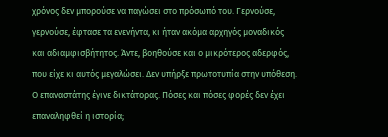χρόνος δεν μπορούσε να παγώσει στο πρόσωπό του. Γερνούσε, γερνούσε, έφτασε τα ενενήντα, κι ήταν ακόμα αρχηγός μοναδικός και αδιαμφισβήτητος. Άντε, βοηθούσε και ο μικρότερος αδερφός, που είχε κι αυτός μεγαλώσει. Δεν υπήρξε πρωτοτυπία στην υπόθεση. Ο επαναστάτης έγινε δικτάτορας. Πόσες και πόσες φορές δεν έχει επαναληφθεί η ιστορία;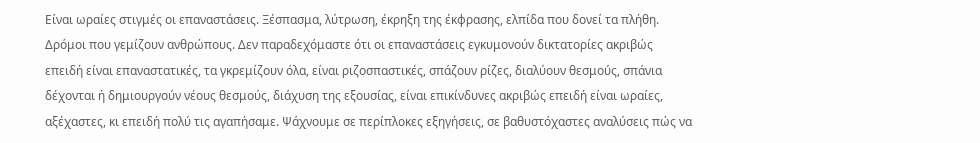Είναι ωραίες στιγμές οι επαναστάσεις. Ξέσπασμα, λύτρωση, έκρηξη της έκφρασης, ελπίδα που δονεί τα πλήθη. Δρόμοι που γεμίζουν ανθρώπους. Δεν παραδεχόμαστε ότι οι επαναστάσεις εγκυμονούν δικτατορίες ακριβώς επειδή είναι επαναστατικές, τα γκρεμίζουν όλα, είναι ριζοσπαστικές, σπάζουν ρίζες, διαλύουν θεσμούς, σπάνια δέχονται ή δημιουργούν νέους θεσμούς, διάχυση της εξουσίας, είναι επικίνδυνες ακριβώς επειδή είναι ωραίες, αξέχαστες, κι επειδή πολύ τις αγαπήσαμε. Ψάχνουμε σε περίπλοκες εξηγήσεις, σε βαθυστόχαστες αναλύσεις πώς να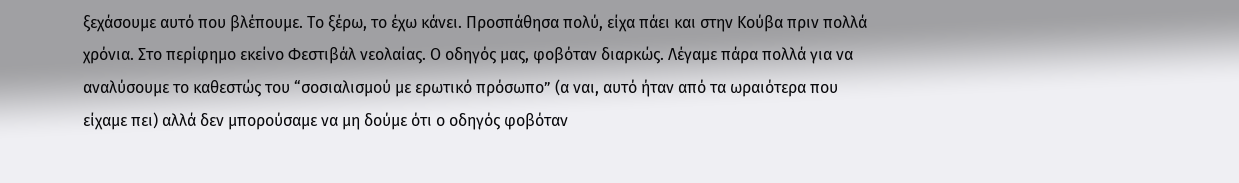ξεχάσουμε αυτό που βλέπουμε. Το ξέρω, το έχω κάνει. Προσπάθησα πολύ, είχα πάει και στην Κούβα πριν πολλά χρόνια. Στο περίφημο εκείνο Φεστιβάλ νεολαίας. Ο οδηγός μας, φοβόταν διαρκώς. Λέγαμε πάρα πολλά για να αναλύσουμε το καθεστώς του “σοσιαλισμού με ερωτικό πρόσωπο” (α ναι, αυτό ήταν από τα ωραιότερα που είχαμε πει) αλλά δεν μπορούσαμε να μη δούμε ότι ο οδηγός φοβόταν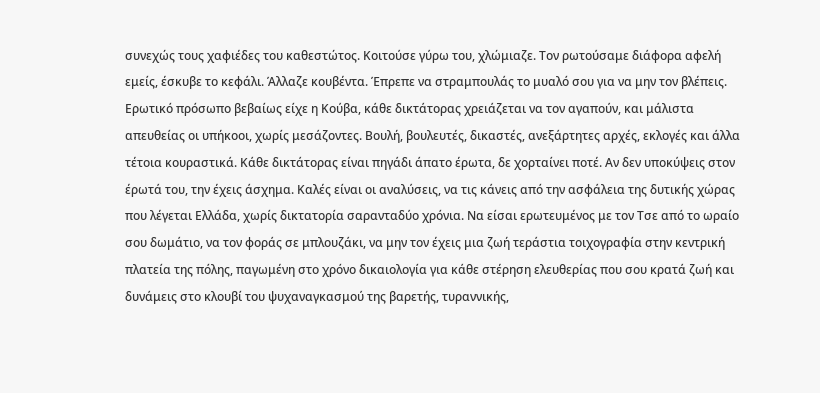συνεχώς τους χαφιέδες του καθεστώτος. Κοιτούσε γύρω του, χλώμιαζε. Τον ρωτούσαμε διάφορα αφελή εμείς, έσκυβε το κεφάλι. Άλλαζε κουβέντα. Έπρεπε να στραμπουλάς το μυαλό σου για να μην τον βλέπεις.
Ερωτικό πρόσωπο βεβαίως είχε η Κούβα, κάθε δικτάτορας χρειάζεται να τον αγαπούν, και μάλιστα απευθείας οι υπήκοοι, χωρίς μεσάζοντες. Βουλή, βουλευτές, δικαστές, ανεξάρτητες αρχές, εκλογές και άλλα τέτοια κουραστικά. Κάθε δικτάτορας είναι πηγάδι άπατο έρωτα, δε χορταίνει ποτέ. Αν δεν υποκύψεις στον έρωτά του, την έχεις άσχημα. Καλές είναι οι αναλύσεις, να τις κάνεις από την ασφάλεια της δυτικής χώρας που λέγεται Ελλάδα, χωρίς δικτατορία σαρανταδύο χρόνια. Να είσαι ερωτευμένος με τον Τσε από το ωραίο σου δωμάτιο, να τον φοράς σε μπλουζάκι, να μην τον έχεις μια ζωή τεράστια τοιχογραφία στην κεντρική πλατεία της πόλης, παγωμένη στο χρόνο δικαιολογία για κάθε στέρηση ελευθερίας που σου κρατά ζωή και δυνάμεις στο κλουβί του ψυχαναγκασμού της βαρετής, τυραννικής,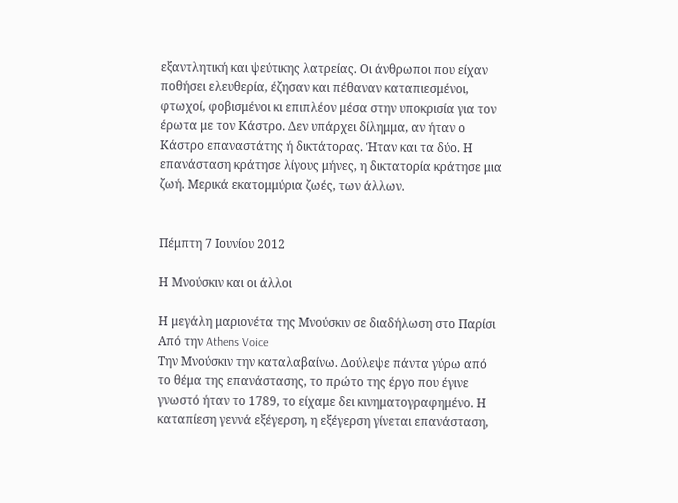εξαντλητική και ψεύτικης λατρείας. Οι άνθρωποι που είχαν ποθήσει ελευθερία, έζησαν και πέθαναν καταπιεσμένοι, φτωχοί, φοβισμένοι κι επιπλέον μέσα στην υποκρισία για τον έρωτα με τον Κάστρο. Δεν υπάρχει δίλημμα, αν ήταν ο Κάστρο επαναστάτης ή δικτάτορας. Ήταν και τα δύο. Η επανάσταση κράτησε λίγους μήνες, η δικτατορία κράτησε μια ζωή. Μερικά εκατομμύρια ζωές, των άλλων.


Πέμπτη 7 Ιουνίου 2012

Η Μνούσκιν και οι άλλοι

Η μεγάλη μαριονέτα της Μνούσκιν σε διαδήλωση στο Παρίσι
Από την Athens Voice
Την Μνούσκιν την καταλαβαίνω. Δούλεψε πάντα γύρω από το θέμα της επανάστασης, το πρώτο της έργο που έγινε γνωστό ήταν το 1789, το είχαμε δει κινηματογραφημένο. Η καταπίεση γεννά εξέγερση, η εξέγερση γίνεται επανάσταση,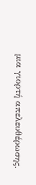μια γιορτή απελευθέρωσης.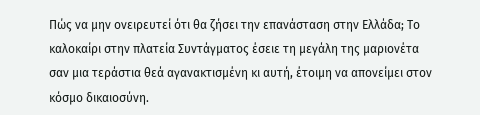Πώς να μην ονειρευτεί ότι θα ζήσει την επανάσταση στην Ελλάδα; Το καλοκαίρι στην πλατεία Συντάγματος έσειε τη μεγάλη της μαριονέτα σαν μια τεράστια θεά αγανακτισμένη κι αυτή, έτοιμη να απονείμει στον κόσμο δικαιοσύνη.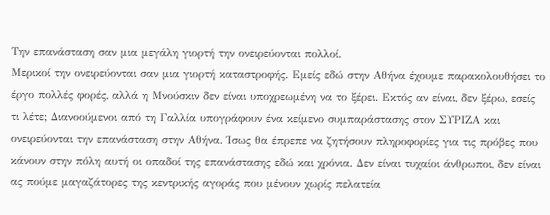Την επανάσταση σαν μια μεγάλη γιορτή την ονειρεύονται πολλοί.
Μερικοί την ονειρεύονται σαν μια γιορτή καταστροφής. Εμείς εδώ στην Αθήνα έχουμε παρακολουθήσει το έργο πολλές φορές, αλλά η Μνούσκιν δεν είναι υποχρεωμένη να το ξέρει. Εκτός αν είναι, δεν ξέρω, εσείς τι λέτε; Διανοούμενοι από τη Γαλλία υπογράφουν ένα κείμενο συμπαράστασης στον ΣΥΡΙΖΑ και ονειρεύονται την επανάσταση στην Αθήνα. Ίσως θα έπρεπε να ζητήσουν πληροφορίες για τις πρόβες που κάνουν στην πόλη αυτή οι οπαδοί της επανάστασης εδώ και χρόνια. Δεν είναι τυχαίοι άνθρωποι, δεν είναι ας πούμε μαγαζάτορες της κεντρικής αγοράς που μένουν χωρίς πελατεία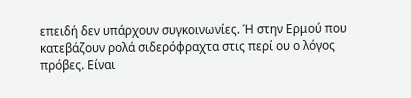επειδή δεν υπάρχουν συγκοινωνίες. Ή στην Ερμού που κατεβάζουν ρολά σιδερόφραχτα στις περί ου ο λόγος πρόβες. Είναι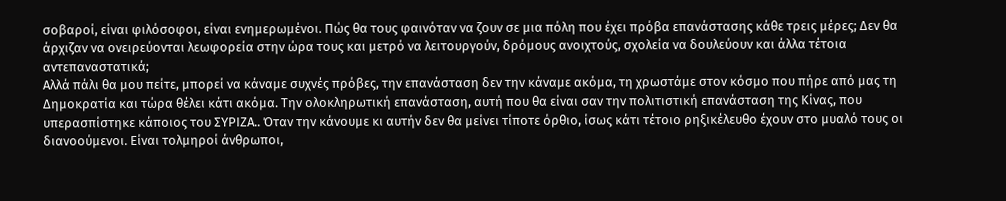σοβαροί, είναι φιλόσοφοι, είναι ενημερωμένοι. Πώς θα τους φαινόταν να ζουν σε μια πόλη που έχει πρόβα επανάστασης κάθε τρεις μέρες; Δεν θα άρχιζαν να ονειρεύονται λεωφορεία στην ώρα τους και μετρό να λειτουργούν, δρόμους ανοιχτούς, σχολεία να δουλεύουν και άλλα τέτοια αντεπαναστατικά;
Αλλά πάλι θα μου πείτε, μπορεί να κάναμε συχνές πρόβες, την επανάσταση δεν την κάναμε ακόμα, τη χρωστάμε στον κόσμο που πήρε από μας τη Δημοκρατία και τώρα θέλει κάτι ακόμα. Την ολοκληρωτική επανάσταση, αυτή που θα είναι σαν την πολιτιστική επανάσταση της Κίνας, που υπερασπίστηκε κάποιος του ΣΥΡΙΖΑ.. Όταν την κάνουμε κι αυτήν δεν θα μείνει τίποτε όρθιο, ίσως κάτι τέτοιο ρηξικέλευθο έχουν στο μυαλό τους οι διανοούμενοι. Είναι τολμηροί άνθρωποι,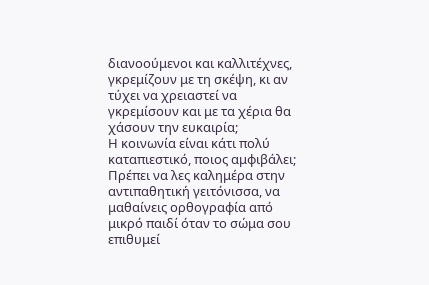διανοούμενοι και καλλιτέχνες, γκρεμίζουν με τη σκέψη, κι αν τύχει να χρειαστεί να γκρεμίσουν και με τα χέρια θα χάσουν την ευκαιρία;
Η κοινωνία είναι κάτι πολύ καταπιεστικό, ποιος αμφιβάλει; Πρέπει να λες καλημέρα στην αντιπαθητική γειτόνισσα, να μαθαίνεις ορθογραφία από μικρό παιδί όταν το σώμα σου επιθυμεί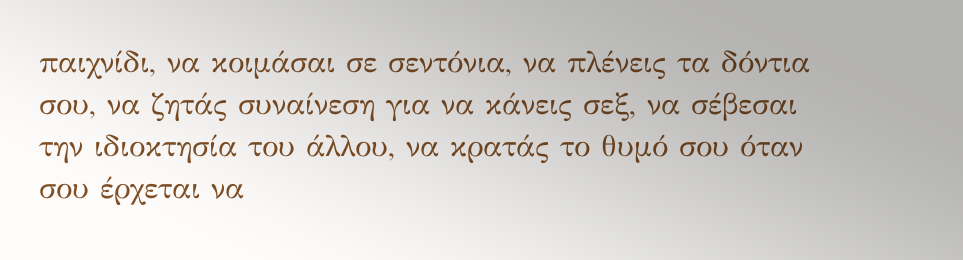παιχνίδι, να κοιμάσαι σε σεντόνια, να πλένεις τα δόντια σου, να ζητάς συναίνεση για να κάνεις σεξ, να σέβεσαι την ιδιοκτησία του άλλου, να κρατάς το θυμό σου όταν σου έρχεται να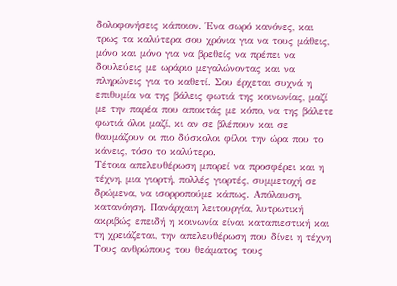δολοφονήσεις κάποιον. Ένα σωρό κανόνες, και τρως τα καλύτερα σου χρόνια για να τους μάθεις, μόνο και μόνο για να βρεθείς να πρέπει να δουλεύεις με ωράριο μεγαλώνοντας και να πληρώνεις για το καθετί. Σου έρχεται συχνά η επιθυμία να της βάλεις φωτιά της κοινωνίας, μαζί με την παρέα που αποκτάς με κόπο, να της βάλετε φωτιά όλοι μαζί, κι αν σε βλέπουν και σε θαυμάζουν οι πιο δύσκολοι φίλοι την ώρα που το κάνεις, τόσο το καλύτερο.
Τέτοια απελευθέρωση μπορεί να προσφέρει και η τέχνη, μια γιορτή, πολλές γιορτές, συμμετοχή σε δρώμενα, να ισορροπούμε κάπως. Απόλαυση, κατανόηση. Πανάρχαιη λειτουργία, λυτρωτική ακριβώς επειδή η κοινωνία είναι καταπιεστική και τη χρειάζεται, την απελευθέρωση που δίνει η τέχνη
Τους ανθρώπους του θεάματος τους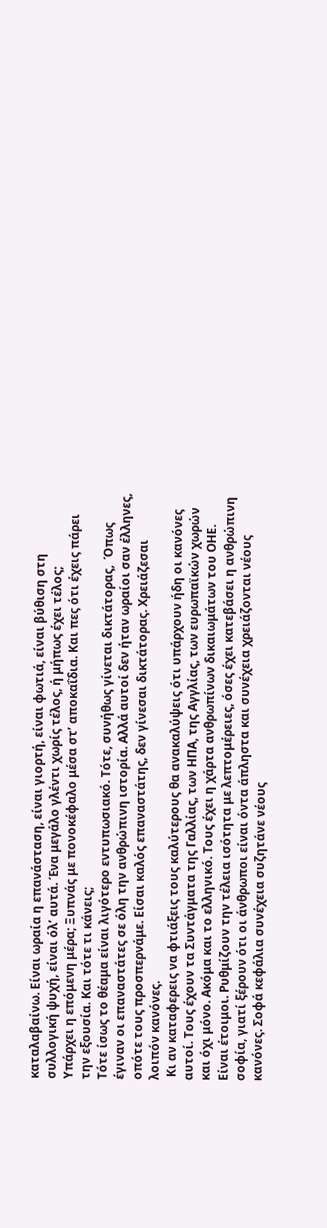καταλαβαίνω. Είναι ωραία η επανάσταση, είναι γιορτή, είναι φωτιά, είναι βύθιση στη συλλογική ψυχή, είναι όλ’ αυτά. Ένα μεγάλο γλέντι χωρίς τέλος, ή μήπως έχει τέλος;
Υπάρχει η επόμενη μέρα; Ξυπνάς με πονοκέφαλο μέσα στ’ αποκαΐδια. Και πες ότι έχεις πάρει την εξουσία. Και τότε τι κάνεις;
Τότε ίσως το θέαμα είναι λιγότερο εντυπωσιακό. Τότε, συνήθως γίνεται δικτάτορας,  Όπως έγιναν οι επαναστάτες σε όλη την ανθρώπινη ιστορία. Αλλά αυτοί δεν ήταν ωραίοι σαν έλληνες, οπότε τους προσπερνάμε. Είσαι καλός επαναστάτης, δεν γίνεσαι δικτάτορας. Χρειάζεσαι λοιπόν κανόνες.
 Κι αν καταφερεις να φτιάξεις τους καλύτερους θα ανακαλύψεις ότι υπάρχουν ήδη οι κανόνες αυτοί. Τους έχουν τα Συντάγματα της Γαλλίας, των ΗΠΑ, της Αγγλίας, των ευρωπαϊκών χωρών και όχι μόνο. Ακόμα και το ελληνικό. Τους έχει η χάρτα ανθρωπίνων δικαιωμάτων του ΟΗΕ. Είναι έτοιμοι. Ρυθμίζουν την τέλεια ισότητα με λεπτομέρειες, όσες έχει κατεβάσει η ανθρώπινη σοφία, γιατί ξέρουν ότι οι άνθρωποι είναι όντα άπληστα και συνέχεια χρειάζονται νέους κανόνες. Σοφά κεφάλια συνέχεια συζητάνε νέους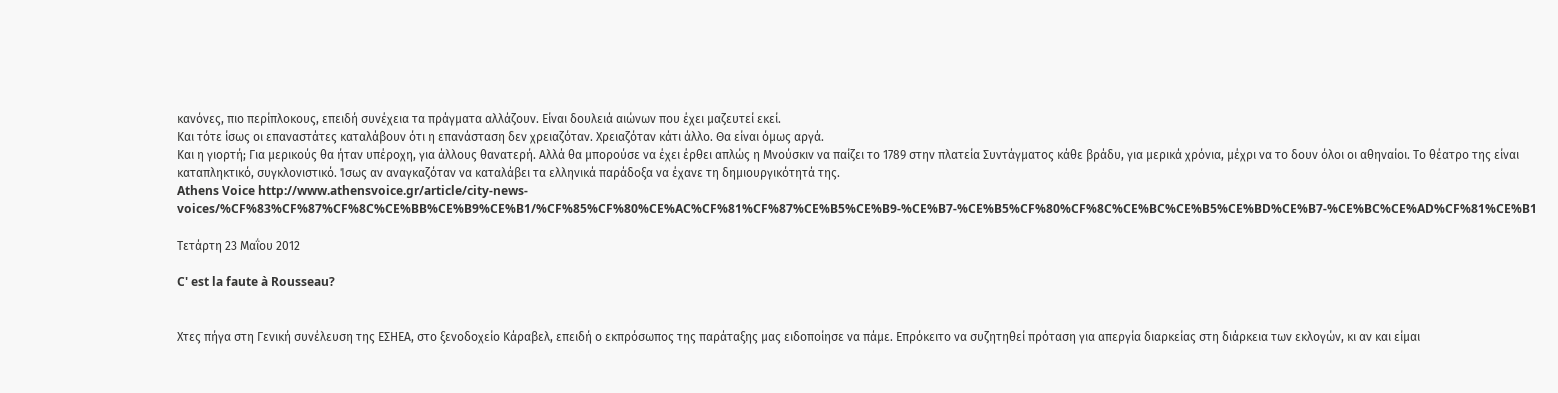κανόνες, πιο περίπλοκους, επειδή συνέχεια τα πράγματα αλλάζουν. Είναι δουλειά αιώνων που έχει μαζευτεί εκεί.
Και τότε ίσως οι επαναστάτες καταλάβουν ότι η επανάσταση δεν χρειαζόταν. Χρειαζόταν κάτι άλλο. Θα είναι όμως αργά.
Και η γιορτή; Για μερικούς θα ήταν υπέροχη, για άλλους θανατερή. Αλλά θα μπορούσε να έχει έρθει απλώς η Μνούσκιν να παίζει το 1789 στην πλατεία Συντάγματος κάθε βράδυ, για μερικά χρόνια, μέχρι να το δουν όλοι οι αθηναίοι. Το θέατρο της είναι καταπληκτικό, συγκλονιστικό. Ίσως αν αναγκαζόταν να καταλάβει τα ελληνικά παράδοξα να έχανε τη δημιουργικότητά της.
Athens Voice http://www.athensvoice.gr/article/city-news-voices/%CF%83%CF%87%CF%8C%CE%BB%CE%B9%CE%B1/%CF%85%CF%80%CE%AC%CF%81%CF%87%CE%B5%CE%B9-%CE%B7-%CE%B5%CF%80%CF%8C%CE%BC%CE%B5%CE%BD%CE%B7-%CE%BC%CE%AD%CF%81%CE%B1

Τετάρτη 23 Μαΐου 2012

C' est la faute à Rousseau?


Χτες πήγα στη Γενική συνέλευση της ΕΣΗΕΑ, στο ξενοδοχείο Κάραβελ, επειδή ο εκπρόσωπος της παράταξης μας ειδοποίησε να πάμε. Επρόκειτο να συζητηθεί πρόταση για απεργία διαρκείας στη διάρκεια των εκλογών, κι αν και είμαι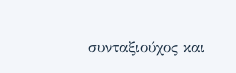συνταξιούχος και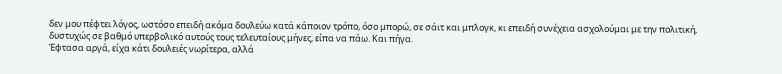δεν μου πέφτει λόγος, ωστόσο επειδή ακόμα δουλεύω κατά κάποιον τρόπο, όσο μπορώ, σε σάιτ και μπλογκ, κι επειδή συνέχεια ασχολούμαι με την πολιτική, δυστυχώς σε βαθμό υπερβολικό αυτούς τους τελευταίους μήνες, είπα να πάω. Και πήγα.
Έφτασα αργά, είχα κάτι δουλειές νωρίτερα, αλλά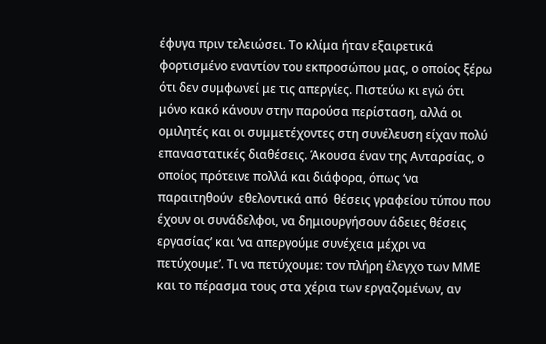έφυγα πριν τελειώσει. Το κλίμα ήταν εξαιρετικά φορτισμένο εναντίον του εκπροσώπου μας, ο οποίος ξέρω ότι δεν συμφωνεί με τις απεργίες. Πιστεύω κι εγώ ότι μόνο κακό κάνουν στην παρούσα περίσταση, αλλά οι ομιλητές και οι συμμετέχοντες στη συνέλευση είχαν πολύ επαναστατικές διαθέσεις. Άκουσα έναν της Ανταρσίας, ο οποίος πρότεινε πολλά και διάφορα, όπως ‘να παραιτηθούν  εθελοντικά από  θέσεις γραφείου τύπου που έχουν οι συνάδελφοι, να δημιουργήσουν άδειες θέσεις εργασίας’ και ‘να απεργούμε συνέχεια μέχρι να πετύχουμε’. Τι να πετύχουμε: τον πλήρη έλεγχο των ΜΜΕ και το πέρασμα τους στα χέρια των εργαζομένων, αν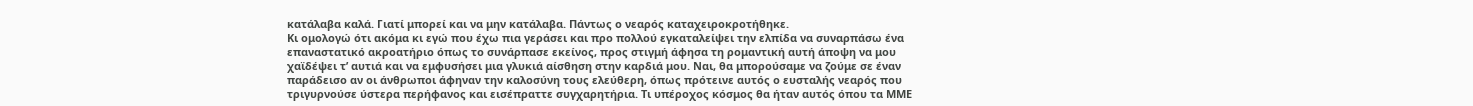κατάλαβα καλά. Γιατί μπορεί και να μην κατάλαβα. Πάντως ο νεαρός καταχειροκροτήθηκε.
Κι ομολογώ ότι ακόμα κι εγώ που έχω πια γεράσει και προ πολλού εγκαταλείψει την ελπίδα να συναρπάσω ένα επαναστατικό ακροατήριο όπως το συνάρπασε εκείνος, προς στιγμή άφησα τη ρομαντική αυτή άποψη να μου χαϊδέψει τ’ αυτιά και να εμφυσήσει μια γλυκιά αίσθηση στην καρδιά μου. Ναι, θα μπορούσαμε να ζούμε σε έναν παράδεισο αν οι άνθρωποι άφηναν την καλοσύνη τους ελεύθερη, όπως πρότεινε αυτός ο ευσταλής νεαρός που τριγυρνούσε ύστερα περήφανος και εισέπραττε συγχαρητήρια. Τι υπέροχος κόσμος θα ήταν αυτός όπου τα ΜΜΕ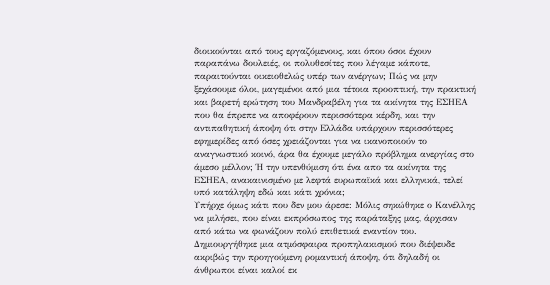διοικούνται από τους εργαζόμενους, και όπου όσοι έχουν παραπάνω δουλειές, οι πολυθεσίτες που λέγαμε κάποτε, παραιτούνται οικειοθελώς υπέρ των ανέργων; Πώς να μην ξεχάσουμε όλοι, μαγεμένοι από μια τέτοια προοπτική, την πρακτική και βαρετή ερώτηση του Μανδραβέλη για τα ακίνητα της ΕΣΗΕΑ που θα έπρεπε να αποφέρουν περισσότερα κέρδη, και την αντιπαθητική άποψη ότι στην Ελλάδα υπάρχουν περισσότερες εφημερίδες από όσες χρειάζονται για να ικανοποιούν το αναγνωστικό κοινό, άρα θα έχουμε μεγάλο πρόβλημα ανεργίας στο άμεσο μέλλον; Ή την υπενθύμιση ότι ένα απο τα ακίνητα της ΕΣΗΕΑ, ανακαινισμένο με λεφτά ευρωπαϊκά και ελληνικά, τελεί υπό κατάληψη εδώ και κάτι χρόνια;
Υπήρχε όμως κάτι που δεν μου άρεσε: Μόλις σηκώθηκε ο Κανέλλης να μιλήσει, που είναι εκπρόσωπος της παράταξης μας, άρχισαν από κάτω να φωνάζουν πολύ επιθετικά εναντίον του. Δημιουργήθηκε μια ατμόσφαιρα προπηλακισμού που διέψευδε ακριβώς την προηγούμενη ρομαντική άποψη, ότι δηλαδή οι άνθρωποι είναι καλοί εκ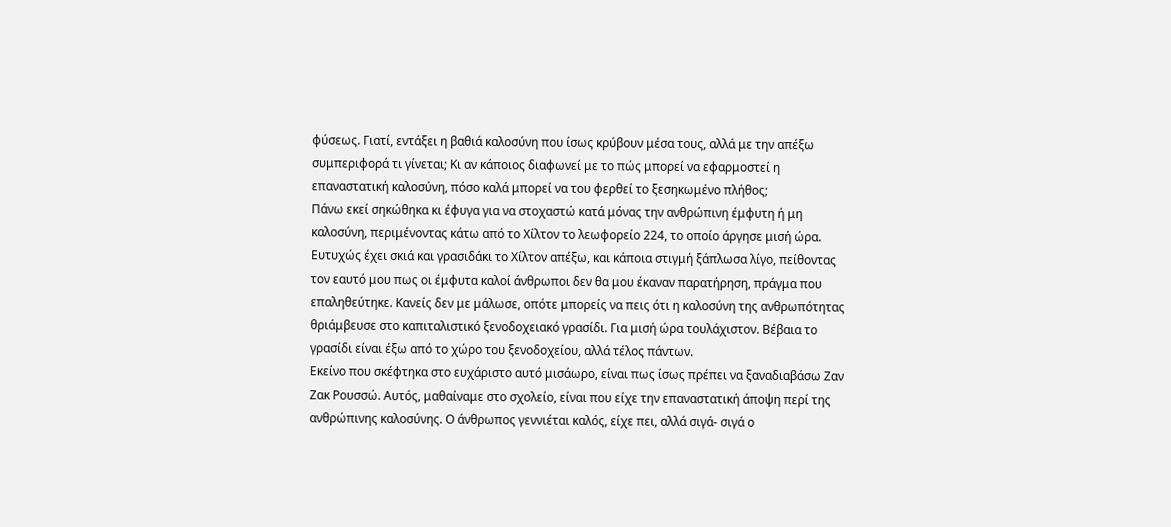φύσεως. Γιατί, εντάξει η βαθιά καλοσύνη που ίσως κρύβουν μέσα τους, αλλά με την απέξω συμπεριφορά τι γίνεται; Κι αν κάποιος διαφωνεί με το πώς μπορεί να εφαρμοστεί η επαναστατική καλοσύνη, πόσο καλά μπορεί να του φερθεί το ξεσηκωμένο πλήθος;
Πάνω εκεί σηκώθηκα κι έφυγα για να στοχαστώ κατά μόνας την ανθρώπινη έμφυτη ή μη καλοσύνη, περιμένοντας κάτω από το Χίλτον το λεωφορείο 224, το οποίο άργησε μισή ώρα. Ευτυχώς έχει σκιά και γρασιδάκι το Χίλτον απέξω, και κάποια στιγμή ξάπλωσα λίγο, πείθοντας τον εαυτό μου πως οι έμφυτα καλοί άνθρωποι δεν θα μου έκαναν παρατήρηση, πράγμα που επαληθεύτηκε. Κανείς δεν με μάλωσε, οπότε μπορείς να πεις ότι η καλοσύνη της ανθρωπότητας θριάμβευσε στο καπιταλιστικό ξενοδοχειακό γρασίδι. Για μισή ώρα τουλάχιστον. Βέβαια το γρασίδι είναι έξω από το χώρο του ξενοδοχείου, αλλά τέλος πάντων.
Εκείνο που σκέφτηκα στο ευχάριστο αυτό μισάωρο, είναι πως ίσως πρέπει να ξαναδιαβάσω Ζαν Ζακ Ρουσσώ. Αυτός, μαθαίναμε στο σχολείο, είναι που είχε την επαναστατική άποψη περί της ανθρώπινης καλοσύνης. Ο άνθρωπος γεννιέται καλός, είχε πει, αλλά σιγά- σιγά ο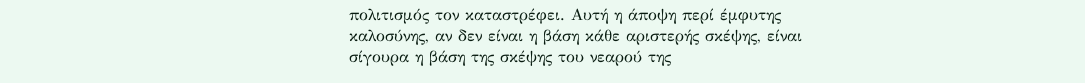πολιτισμός τον καταστρέφει. Αυτή η άποψη περί έμφυτης καλοσύνης, αν δεν είναι η βάση κάθε αριστερής σκέψης, είναι σίγουρα η βάση της σκέψης του νεαρού της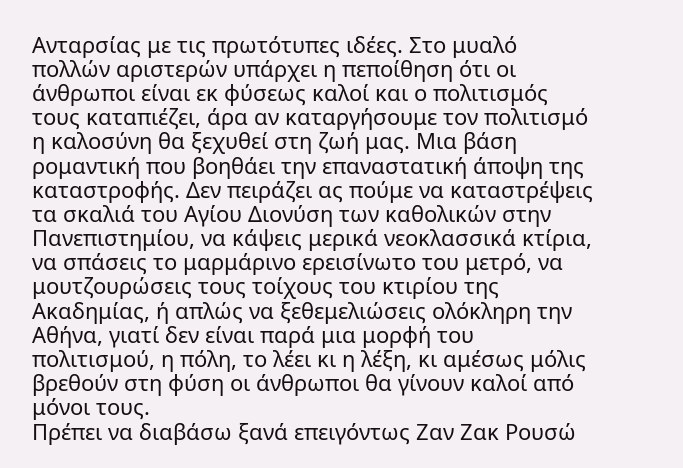Ανταρσίας με τις πρωτότυπες ιδέες. Στο μυαλό πολλών αριστερών υπάρχει η πεποίθηση ότι οι άνθρωποι είναι εκ φύσεως καλοί και ο πολιτισμός τους καταπιέζει, άρα αν καταργήσουμε τον πολιτισμό η καλοσύνη θα ξεχυθεί στη ζωή μας. Μια βάση ρομαντική που βοηθάει την επαναστατική άποψη της καταστροφής. Δεν πειράζει ας πούμε να καταστρέψεις τα σκαλιά του Αγίου Διονύση των καθολικών στην Πανεπιστημίου, να κάψεις μερικά νεοκλασσικά κτίρια, να σπάσεις το μαρμάρινο ερεισίνωτο του μετρό, να μουτζουρώσεις τους τοίχους του κτιρίου της Ακαδημίας, ή απλώς να ξεθεμελιώσεις ολόκληρη την Αθήνα, γιατί δεν είναι παρά μια μορφή του πολιτισμού, η πόλη, το λέει κι η λέξη, κι αμέσως μόλις βρεθούν στη φύση οι άνθρωποι θα γίνουν καλοί από μόνοι τους.
Πρέπει να διαβάσω ξανά επειγόντως Ζαν Ζακ Ρουσώ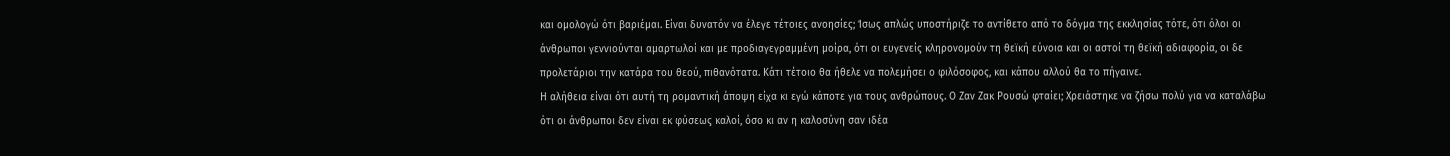και ομολογώ ότι βαριέμαι. Είναι δυνατόν να έλεγε τέτοιες ανοησίες; Ίσως απλώς υποστήριζε το αντίθετο από το δόγμα της εκκλησίας τότε, ότι όλοι οι άνθρωποι γεννιούνται αμαρτωλοί και με προδιαγεγραμμένη μοίρα, ότι οι ευγενείς κληρονομούν τη θεϊκή εύνοια και οι αστοί τη θεϊκή αδιαφορία, οι δε προλετάριοι την κατάρα του θεού, πιθανότατα. Κάτι τέτοιο θα ήθελε να πολεμήσει ο φιλόσοφος, και κάπου αλλού θα το πήγαινε.
Η αλήθεια είναι ότι αυτή τη ρομαντική άποψη είχα κι εγώ κάποτε για τους ανθρώπους. Ο Ζαν Ζακ Ρουσώ φταίει; Χρειάστηκε να ζήσω πολύ για να καταλάβω ότι οι άνθρωποι δεν είναι εκ φύσεως καλοί, όσο κι αν η καλοσύνη σαν ιδέα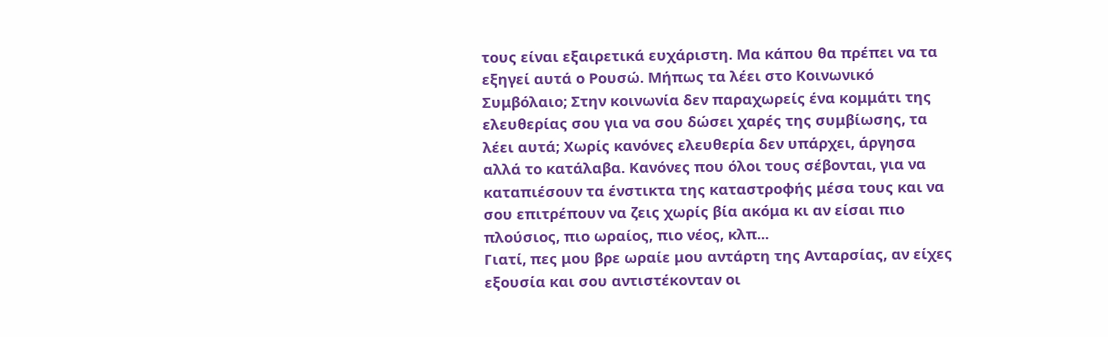τους είναι εξαιρετικά ευχάριστη. Μα κάπου θα πρέπει να τα εξηγεί αυτά ο Ρουσώ. Μήπως τα λέει στο Κοινωνικό Συμβόλαιο; Στην κοινωνία δεν παραχωρείς ένα κομμάτι της ελευθερίας σου για να σου δώσει χαρές της συμβίωσης, τα λέει αυτά; Χωρίς κανόνες ελευθερία δεν υπάρχει, άργησα αλλά το κατάλαβα. Κανόνες που όλοι τους σέβονται, για να καταπιέσουν τα ένστικτα της καταστροφής μέσα τους και να σου επιτρέπουν να ζεις χωρίς βία ακόμα κι αν είσαι πιο πλούσιος, πιο ωραίος, πιο νέος, κλπ...
Γιατί, πες μου βρε ωραίε μου αντάρτη της Ανταρσίας, αν είχες εξουσία και σου αντιστέκονταν οι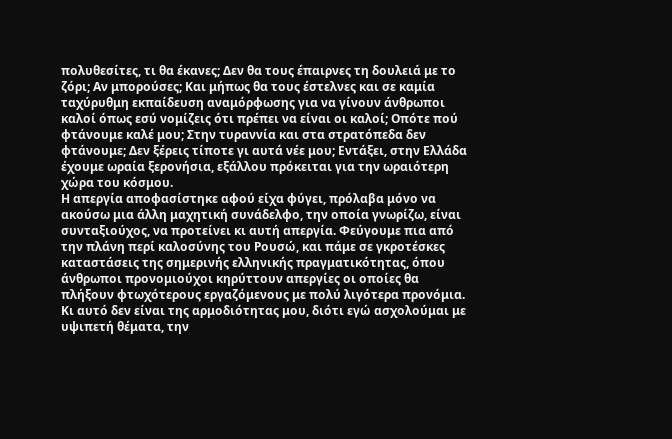πολυθεσίτες, τι θα έκανες; Δεν θα τους έπαιρνες τη δουλειά με το ζόρι; Αν μπορούσες; Και μήπως θα τους έστελνες και σε καμία ταχύρυθμη εκπαίδευση αναμόρφωσης για να γίνουν άνθρωποι καλοί όπως εσύ νομίζεις ότι πρέπει να είναι οι καλοί; Οπότε πού φτάνουμε καλέ μου; Στην τυραννία και στα στρατόπεδα δεν φτάνουμε; Δεν ξέρεις τίποτε γι αυτά νέε μου; Εντάξει, στην Ελλάδα έχουμε ωραία ξερονήσια, εξάλλου πρόκειται για την ωραιότερη χώρα του κόσμου.
Η απεργία αποφασίστηκε αφού είχα φύγει, πρόλαβα μόνο να ακούσω μια άλλη μαχητική συνάδελφο, την οποία γνωρίζω, είναι συνταξιούχος, να προτείνει κι αυτή απεργία. Φεύγουμε πια από την πλάνη περί καλοσύνης του Ρουσώ, και πάμε σε γκροτέσκες καταστάσεις της σημερινής ελληνικής πραγματικότητας, όπου άνθρωποι προνομιούχοι κηρύττουν απεργίες οι οποίες θα πλήξουν φτωχότερους εργαζόμενους με πολύ λιγότερα προνόμια. Κι αυτό δεν είναι της αρμοδιότητας μου, διότι εγώ ασχολούμαι με υψιπετή θέματα, την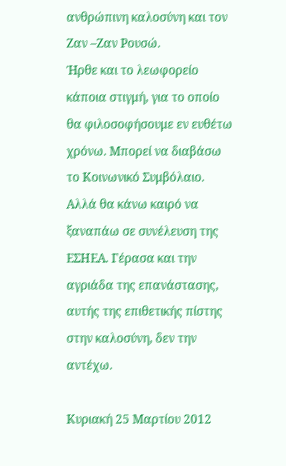ανθρώπινη καλοσύνη και τον Ζαν –Ζαν Ρουσώ.
Ήρθε και το λεωφορείο κάποια στιγμή, για το οποίο θα φιλοσοφήσουμε εν ευθέτω χρόνω. Mπορεί να διαβάσω το Κοινωνικό Συμβόλαιο. Αλλά θα κάνω καιρό να ξαναπάω σε συνέλευση της ΕΣΗΕΑ. Γέρασα και την αγριάδα της επανάστασης, αυτής της επιθετικής πίστης στην καλοσύνη, δεν την αντέχω.

Κυριακή 25 Μαρτίου 2012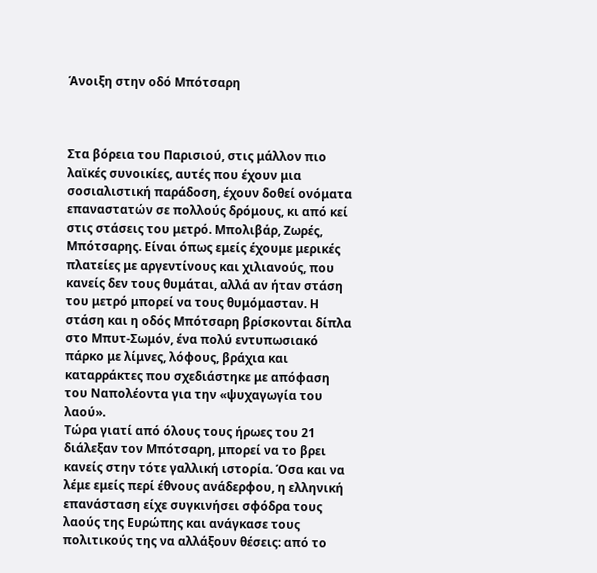Άνοιξη στην οδό Μπότσαρη



Στα βόρεια του Παρισιού, στις μάλλον πιο λαϊκές συνοικίες, αυτές που έχουν μια σοσιαλιστική παράδοση, έχουν δοθεί ονόματα επαναστατών σε πολλούς δρόμους, κι από κεί στις στάσεις του μετρό. Μπολιβάρ, Ζωρές, Μπότσαρης. Είναι όπως εμείς έχουμε μερικές πλατείες με αργεντίνους και χιλιανούς, που κανείς δεν τους θυμάται, αλλά αν ήταν στάση του μετρό μπορεί να τους θυμόμασταν. Η στάση και η οδός Μπότσαρη βρίσκονται δίπλα στο Μπυτ-Σωμόν, ένα πολύ εντυπωσιακό πάρκο με λίμνες, λόφους, βράχια και καταρράκτες που σχεδιάστηκε με απόφαση του Ναπολέοντα για την «ψυχαγωγία του λαού».
Τώρα γιατί από όλους τους ήρωες του 21 διάλεξαν τον Μπότσαρη, μπορεί να το βρει κανείς στην τότε γαλλική ιστορία. Όσα και να λέμε εμείς περί έθνους ανάδερφου, η ελληνική επανάσταση είχε συγκινήσει σφόδρα τους λαούς της Ευρώπης και ανάγκασε τους πολιτικούς της να αλλάξουν θέσεις: από το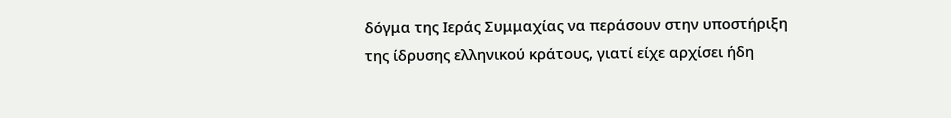δόγμα της Ιεράς Συμμαχίας να περάσουν στην υποστήριξη της ίδρυσης ελληνικού κράτους, γιατί είχε αρχίσει ήδη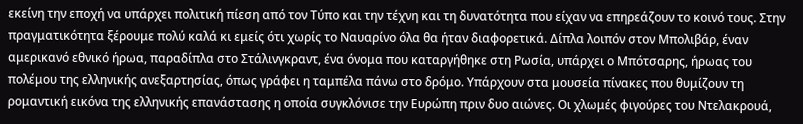εκείνη την εποχή να υπάρχει πολιτική πίεση από τον Τύπο και την τέχνη και τη δυνατότητα που είχαν να επηρεάζουν το κοινό τους. Στην πραγματικότητα ξέρουμε πολύ καλά κι εμείς ότι χωρίς το Ναυαρίνο όλα θα ήταν διαφορετικά. Δίπλα λοιπόν στον Μπολιβάρ, έναν αμερικανό εθνικό ήρωα, παραδίπλα στο Στάλινγκραντ, ένα όνομα που καταργήθηκε στη Ρωσία, υπάρχει ο Μπότσαρης, ήρωας του πολέμου της ελληνικής ανεξαρτησίας, όπως γράφει η ταμπέλα πάνω στο δρόμο. Υπάρχουν στα μουσεία πίνακες που θυμίζουν τη ρομαντική εικόνα της ελληνικής επανάστασης η οποία συγκλόνισε την Ευρώπη πριν δυο αιώνες. Οι χλωμές φιγούρες του Ντελακρουά,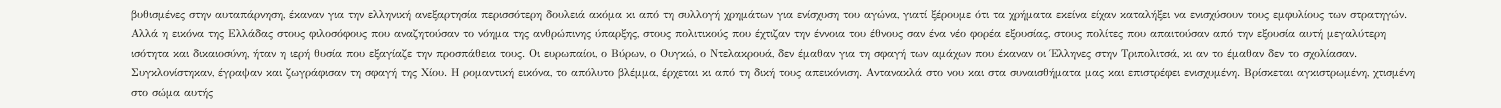βυθισμένες στην αυταπάρνηση, έκαναν για την ελληνική ανεξαρτησία περισσότερη δουλειά ακόμα κι από τη συλλογή χρημάτων για ενίσχυση του αγώνα, γιατί ξέρουμε ότι τα χρήματα εκείνα είχαν καταλήξει να ενισχύσουν τους εμφυλίους των στρατηγών. Αλλά η εικόνα της Ελλάδας στους φιλοσόφους που αναζητούσαν το νόημα της ανθρώπινης ύπαρξης, στους πολιτικούς που έχτιζαν την έννοια του έθνους σαν ένα νέο φορέα εξουσίας, στους πολίτες που απαιτούσαν από την εξουσία αυτή μεγαλύτερη ισότητα και δικαιοσύνη, ήταν η ιερή θυσία που εξαγίαζε την προσπάθεια τους. Οι ευρωπαίοι, ο Βύρων, ο Ουγκώ, ο Ντελακρουά, δεν έμαθαν για τη σφαγή των αμάχων που έκαναν οι Έλληνες στην Τριπολιτσά, κι αν το έμαθαν δεν το σχολίασαν. Συγκλονίστηκαν, έγραψαν και ζωγράφισαν τη σφαγή της Χίου. Η ρομαντική εικόνα, το απόλυτο βλέμμα, έρχεται κι από τη δική τους απεικόνιση. Αντανακλά στο νου και στα συναισθήματα μας και επιστρέφει ενισχυμένη. Βρίσκεται αγκιστρωμένη, χτισμένη στο σώμα αυτής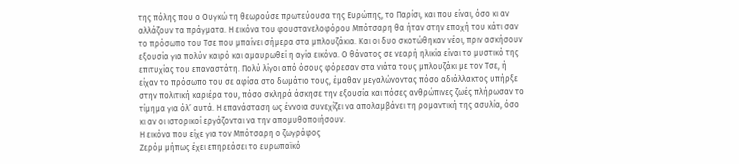της πόλης που ο Ουγκώ τη θεωρούσε πρωτεύουσα της Ευρώπης, το Παρίσι, και που είναι, όσο κι αν αλλάζουν τα πράγματα. Η εικόνα του φουστανελοφόρου Μπότσαρη θα ήταν στην εποχή του κάτι σαν το πρόσωπο του Τσε που μπαίνει σήμερα στα μπλουζάκια. Και οι δυο σκοτώθηκαν νέοι, πριν ασκήσουν εξουσία για πολύν καιρό και αμαυρωθεί η αγία εικόνα. Ο θάνατος σε νεαρή ηλικία είναι το μυστικό της επιτυχίας του επαναστάτη. Πολύ λίγοι από όσους φόρεσαν στα νιάτα τους μπλουζάκι με τον Τσε, ή είχαν το πρόσωπο του σε αφίσα στο δωμάτιο τους, έμαθαν μεγαλώνοντας πόσο αδιάλλακτος υπήρξε στην πολιτική καριέρα του, πόσο σκληρά άσκησε την εξουσία και πόσες ανθρώπινες ζωές πλήρωσαν το τίμημα για όλ’ αυτά. Η επανάσταση ως έννοια συνεχίζει να απολαμβάνει τη ρομαντική της ασυλία, όσο κι αν οι ιστορικοί εργάζονται να την απομυθοποιήσουν.
Η εικόνα που είχε για τον Μπότσαρη ο ζωγράφος
Ζερόμ μήπως έχει επηρεάσει το ευρωπαϊκό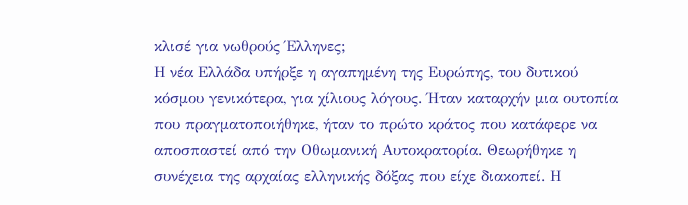κλισέ για νωθρούς Έλληνες;
Η νέα Ελλάδα υπήρξε η αγαπημένη της Ευρώπης, του δυτικού κόσμου γενικότερα, για χίλιους λόγους. Ήταν καταρχήν μια ουτοπία που πραγματοποιήθηκε, ήταν το πρώτο κράτος που κατάφερε να αποσπαστεί από την Οθωμανική Αυτοκρατορία. Θεωρήθηκε η συνέχεια της αρχαίας ελληνικής δόξας που είχε διακοπεί. Η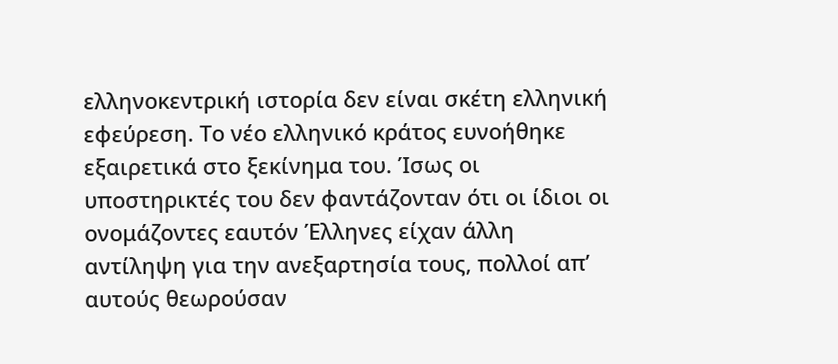ελληνοκεντρική ιστορία δεν είναι σκέτη ελληνική εφεύρεση. Το νέο ελληνικό κράτος ευνοήθηκε εξαιρετικά στο ξεκίνημα του. Ίσως οι υποστηρικτές του δεν φαντάζονταν ότι οι ίδιοι οι ονομάζοντες εαυτόν Έλληνες είχαν άλλη αντίληψη για την ανεξαρτησία τους, πολλοί απ’ αυτούς θεωρούσαν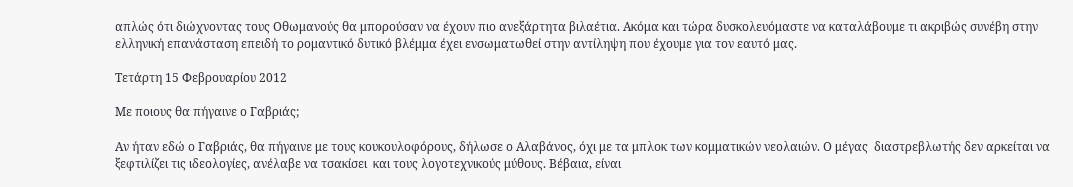απλώς ότι διώχνοντας τους Οθωμανούς θα μπορούσαν να έχουν πιο ανεξάρτητα βιλαέτια. Ακόμα και τώρα δυσκολευόμαστε να καταλάβουμε τι ακριβώς συνέβη στην ελληνική επανάσταση επειδή το ρομαντικό δυτικό βλέμμα έχει ενσωματωθεί στην αντίληψη που έχουμε για τον εαυτό μας.

Τετάρτη 15 Φεβρουαρίου 2012

Mε ποιους θα πήγαινε ο Γαβριάς;

Αν ήταν εδώ ο Γαβριάς, θα πήγαινε με τους κουκουλοφόρους, δήλωσε ο Αλαβάνος, όχι με τα μπλοκ των κομματικών νεολαιών. Ο μέγας  διαστρεβλωτής δεν αρκείται να ξεφτιλίζει τις ιδεολογίες, ανέλαβε να τσακίσει  και τους λογοτεχνικούς μύθους. Βέβαια, είναι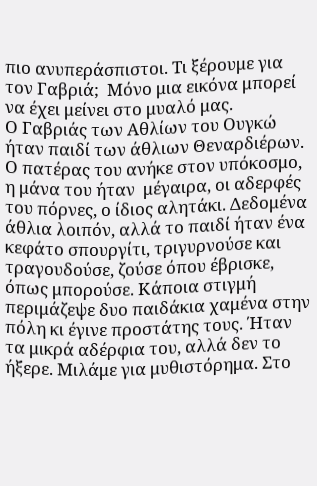πιο ανυπεράσπιστοι. Τι ξέρουμε για τον Γαβριά;  Μόνο μια εικόνα μπορεί να έχει μείνει στο μυαλό μας.
Ο Γαβριάς των Αθλίων του Ουγκώ ήταν παιδί των άθλιων Θεναρδιέρων. Ο πατέρας του ανήκε στον υπόκοσμο, η μάνα του ήταν  μέγαιρα, οι αδερφές του πόρνες, ο ίδιος αλητάκι. Δεδομένα άθλια λοιπόν, αλλά το παιδί ήταν ένα κεφάτο σπουργίτι, τριγυρνούσε και τραγουδούσε, ζούσε όπου έβρισκε, όπως μπορούσε. Κάποια στιγμή περιμάζεψε δυο παιδάκια χαμένα στην πόλη κι έγινε προστάτης τους. Ήταν τα μικρά αδέρφια του, αλλά δεν το ήξερε. Μιλάμε για μυθιστόρημα. Στο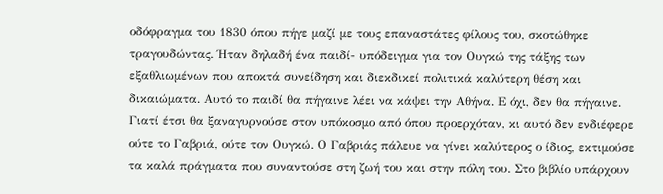οδόφραγμα του 1830 όπου πήγε μαζί με τους επαναστάτες φίλους του, σκοτώθηκε τραγουδώντας. Ήταν δηλαδή ένα παιδί- υπόδειγμα για τον Ουγκώ της τάξης των εξαθλιωμένων που αποκτά συνείδηση και διεκδικεί πολιτικά καλύτερη θέση και δικαιώματα. Αυτό το παιδί θα πήγαινε λέει να κάψει την Αθήνα. Ε όχι, δεν θα πήγαινε. Γιατί έτσι θα ξαναγυρνούσε στον υπόκοσμο από όπου προερχόταν, κι αυτό δεν ενδιέφερε ούτε το Γαβριά, ούτε τον Ουγκώ. Ο Γαβριάς πάλευε να γίνει καλύτερος ο ίδιος, εκτιμούσε τα καλά πράγματα που συναντούσε στη ζωή του και στην πόλη του. Στο βιβλίο υπάρχουν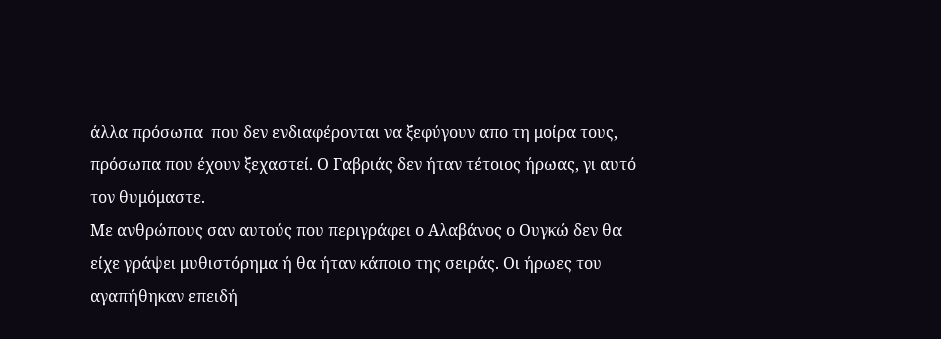άλλα πρόσωπα  που δεν ενδιαφέρονται να ξεφύγουν απο τη μοίρα τους, πρόσωπα που έχουν ξεχαστεί. Ο Γαβριάς δεν ήταν τέτοιος ήρωας, γι αυτό τον θυμόμαστε.
Με ανθρώπους σαν αυτούς που περιγράφει ο Αλαβάνος ο Ουγκώ δεν θα είχε γράψει μυθιστόρημα ή θα ήταν κάποιο της σειράς. Οι ήρωες του αγαπήθηκαν επειδή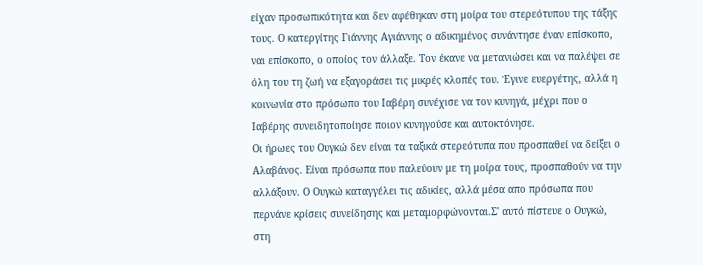είχαν προσωπικότητα και δεν αφέθηκαν στη μοίρα του στερεότυπου της τάξης τους. Ο κατεργίτης Γιάννης Αγιάννης ο αδικημένος συνάντησε έναν επίσκοπο, ναι επίσκοπο, ο οποίος τον άλλαξε. Τον έκανε να μετανιώσει και να παλέψει σε όλη του τη ζωή να εξαγοράσει τις μικρές κλοπές του. Έγινε ευεργέτης, αλλά η κοινωνία στο πρόσωπο του Ιαβέρη συνέχισε να τον κυνηγά, μέχρι που ο Ιαβέρης συνειδητοποίησε ποιον κυνηγούσε και αυτοκτόνησε.
Οι ήρωες του Ουγκώ δεν είναι τα ταξικά στερεότυπα που προσπαθεί να δείξει ο Αλαβάνος. Είναι πρόσωπα που παλεύουν με τη μοίρα τους, προσπαθούν να την αλλάξουν. Ο Ουγκώ καταγγέλει τις αδικίες, αλλά μέσα απο πρόσωπα που περνάνε κρίσεις συνείδησης και μεταμορφώνονται.Σ' αυτό πίστευε ο Ουγκώ, στη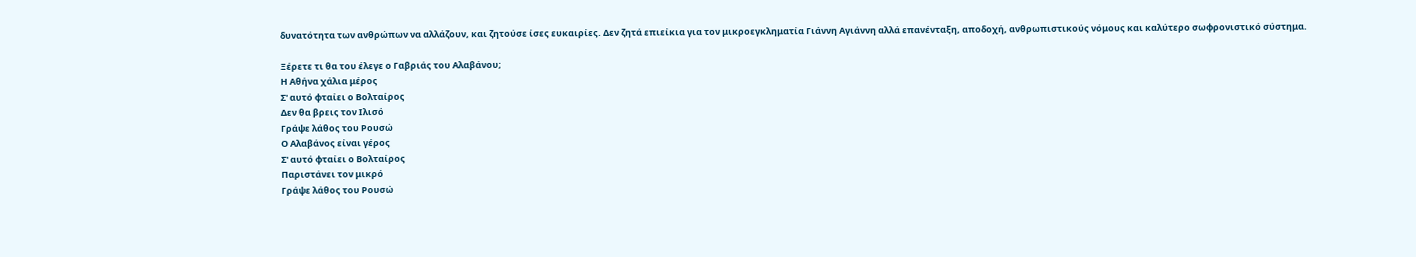δυνατότητα των ανθρώπων να αλλάζουν, και ζητούσε ίσες ευκαιρίες. Δεν ζητά επιείκια για τον μικροεγκληματία Γιάννη Αγιάννη αλλά επανένταξη, αποδοχή, ανθρωπιστικούς νόμους και καλύτερο σωφρονιστικό σύστημα.

Ξέρετε τι θα του έλεγε ο Γαβριάς του Αλαβάνου;
Η Αθήνα χάλια μέρος
Σ' αυτό φταίει ο Βολταίρος
Δεν θα βρεις τον Ιλισό
Γράψε λάθος του Ρουσώ
Ο Αλαβάνος είναι γέρος
Σ' αυτό φταίει ο Βολταίρος
Παριστάνει τον μικρό
Γράψε λάθος του Ρουσώ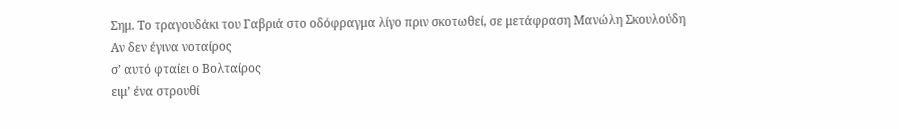Σημ. Το τραγουδάκι του Γαβριά στο οδόφραγμα λίγο πριν σκοτωθεί, σε μετάφραση Μανώλη Σκουλούδη
Αν δεν έγινα νοταίρος
σ’ αυτό φταίει ο Βολταίρος
ειμ’ ένα στρουθί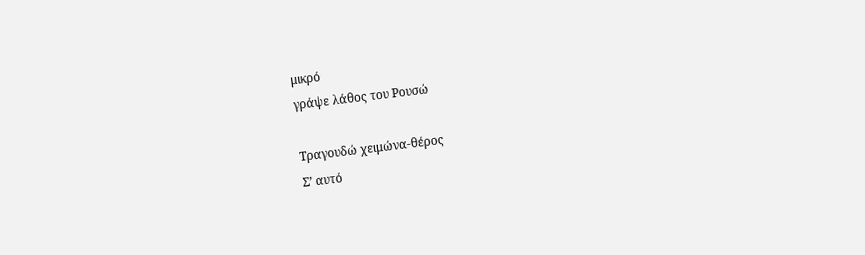μικρό
γράψε λάθος του Ρουσώ

Τραγουδώ χειμώνα-θέρος
Σ’ αυτό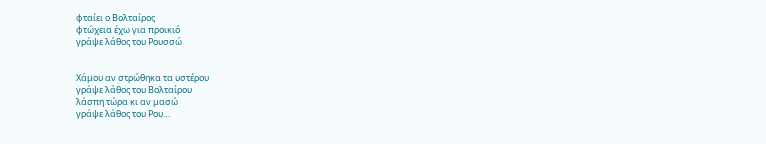φταίει ο Βολταίρος
φτώχεια έχω για προικιό
γράψε λάθος του Ρουσσώ


Χάμου αν στρώθηκα τα υστέρου
γράψε λάθος του Βολταίρου
λάσπη τώρα κι αν μασώ
γράψε λάθος του Ρου…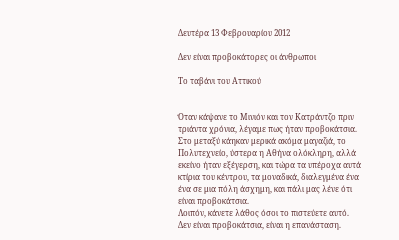Δευτέρα 13 Φεβρουαρίου 2012

Δεν είναι προβοκάτορες οι άνθρωποι

Το ταβάνι του Αττικού


Όταν κάψανε το Μινιόν και τον Κατράντζο πριν τριάντα χρόνια, λέγαμε πως ήταν προβοκάτσια. Στο μεταξύ κάηκαν μερικά ακόμα μαγαζιά, το Πολυτεχνείο, ύστερα η Αθήνα ολόκληρη, αλλά εκείνο ήταν εξέγερση, και τώρα τα υπέροχα αυτά κτίρια του κέντρου, τα μοναδικά, διαλεγμένα ένα ένα σε μια πόλη άσχημη, και πάλι μας λένε ότι είναι προβοκάτσια.
Λοιπόν, κάνετε λάθος όσοι το πιστεύετε αυτό. Δεν είναι προβοκάτσια, είναι η επανάσταση.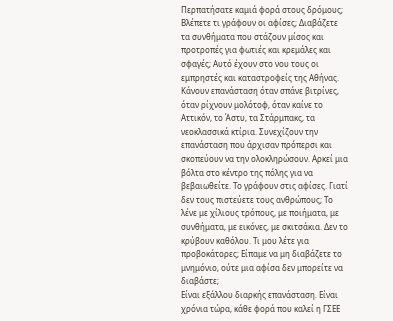Περπατήσατε καμιά φορά στους δρόμους; Βλέπετε τι γράφουν οι αφίσες; Διαβάζετε τα συνθήματα που στάζουν μίσος και προτροπές για φωτιές και κρεμάλες και σφαγές; Αυτό έχουν στο νου τους οι εμπρηστές και καταστροφείς της Αθήνας. Κάνουν επανάσταση όταν σπάνε βιτρίνες, όταν ρίχνουν μολότοφ, όταν καίνε το Αττικόν, το Άστυ, τα Στάρμπακς, τα νεοκλασσικά κτίρια. Συνεχίζουν την επανάσταση που άρχισαν πρόπερσι και σκοπεύουν να την ολοκληρώσουν. Αρκεί μια βόλτα στο κέντρο της πόλης για να βεβαιωθείτε. Το γράφουν στις αφίσες. Γιατί δεν τους πιστεύετε τους ανθρώπους; Το λένε με χίλιους τρόπους, με ποιήματα, με συνθήματα, με εικόνες, με σκιτσάκια. Δεν το κρύβουν καθόλου. Τι μου λέτε για προβοκάτορες; Είπαμε να μη διαβάζετε το μνημόνιο, ούτε μια αφίσα δεν μπορείτε να διαβάστε;
Είναι εξάλλου διαρκής επανάσταση. Είναι χρόνια τώρα, κάθε φορά που καλεί η ΓΣΕΕ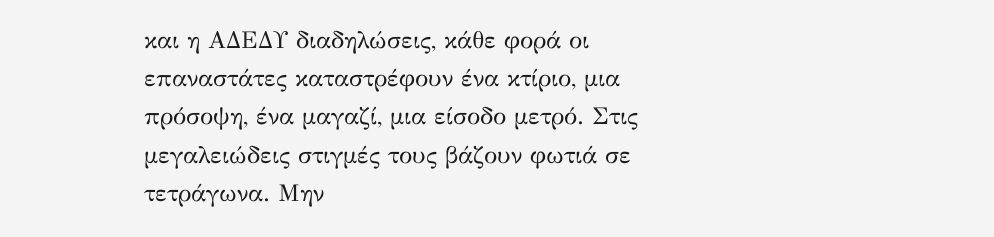και η ΑΔΕΔΥ διαδηλώσεις, κάθε φορά οι επαναστάτες καταστρέφουν ένα κτίριο, μια πρόσοψη, ένα μαγαζί, μια είσοδο μετρό. Στις μεγαλειώδεις στιγμές τους βάζουν φωτιά σε τετράγωνα. Μην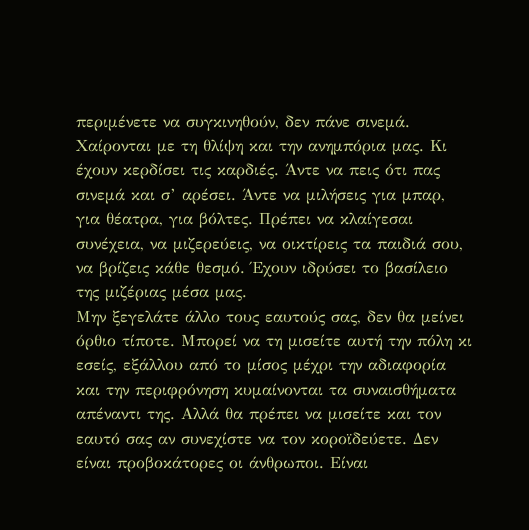περιμένετε να συγκινηθούν, δεν πάνε σινεμά. Χαίρονται με τη θλίψη και την ανημπόρια μας. Κι έχουν κερδίσει τις καρδιές. Άντε να πεις ότι πας σινεμά και σ’ αρέσει. Άντε να μιλήσεις για μπαρ, για θέατρα, για βόλτες. Πρέπει να κλαίγεσαι συνέχεια, να μιζερεύεις, να οικτίρεις τα παιδιά σου, να βρίζεις κάθε θεσμό. Έχουν ιδρύσει το βασίλειο της μιζέριας μέσα μας.
Μην ξεγελάτε άλλο τους εαυτούς σας, δεν θα μείνει όρθιο τίποτε. Μπορεί να τη μισείτε αυτή την πόλη κι εσείς, εξάλλου από το μίσος μέχρι την αδιαφορία και την περιφρόνηση κυμαίνονται τα συναισθήματα απέναντι της. Αλλά θα πρέπει να μισείτε και τον εαυτό σας αν συνεχίστε να τον κοροϊδεύετε. Δεν είναι προβοκάτορες οι άνθρωποι. Είναι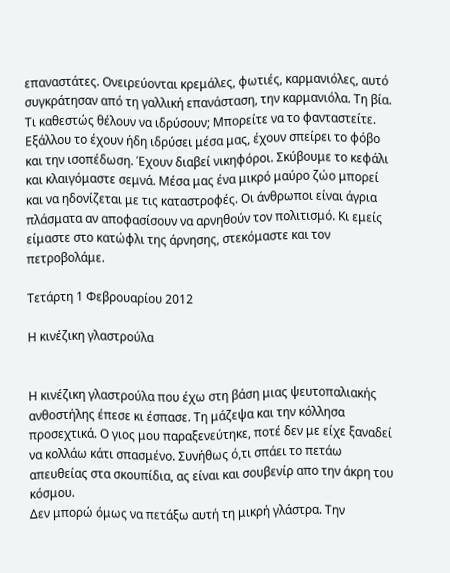επαναστάτες. Ονειρεύονται κρεμάλες, φωτιές, καρμανιόλες, αυτό συγκράτησαν από τη γαλλική επανάσταση, την καρμανιόλα. Τη βία. Τι καθεστώς θέλουν να ιδρύσουν; Μπορείτε να το φανταστείτε. Εξάλλου το έχουν ήδη ιδρύσει μέσα μας, έχουν σπείρει το φόβο και την ισοπέδωση. Έχουν διαβεί νικηφόροι. Σκύβουμε το κεφάλι και κλαιγόμαστε σεμνά. Μέσα μας ένα μικρό μαύρο ζώο μπορεί και να ηδονίζεται με τις καταστροφές. Οι άνθρωποι είναι άγρια πλάσματα αν αποφασίσουν να αρνηθούν τον πολιτισμό. Κι εμείς είμαστε στο κατώφλι της άρνησης, στεκόμαστε και τον πετροβολάμε.

Τετάρτη 1 Φεβρουαρίου 2012

Η κινέζικη γλαστρούλα


Η κινέζικη γλαστρούλα που έχω στη βάση μιας ψευτοπαλιακής ανθοστήλης έπεσε κι έσπασε. Τη μάζεψα και την κόλλησα προσεχτικά. Ο γιος μου παραξενεύτηκε, ποτέ δεν με είχε ξαναδεί να κολλάω κάτι σπασμένο. Συνήθως ό,τι σπάει το πετάω απευθείας στα σκουπίδια, ας είναι και σουβενίρ απο την άκρη του κόσμου.
Δεν μπορώ όμως να πετάξω αυτή τη μικρή γλάστρα. Την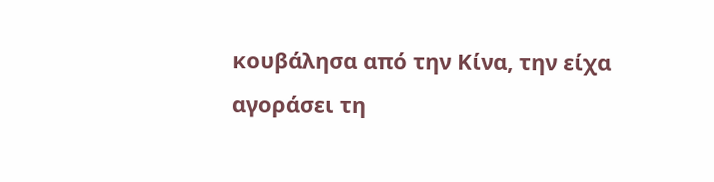κουβάλησα από την Κίνα, την είχα αγοράσει τη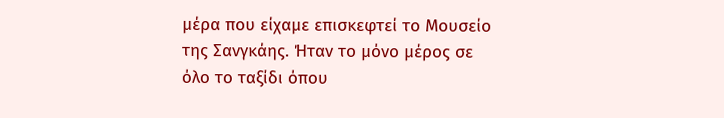μέρα που είχαμε επισκεφτεί το Μουσείο της Σανγκάης. Ήταν το μόνο μέρος σε όλο το ταξίδι όπου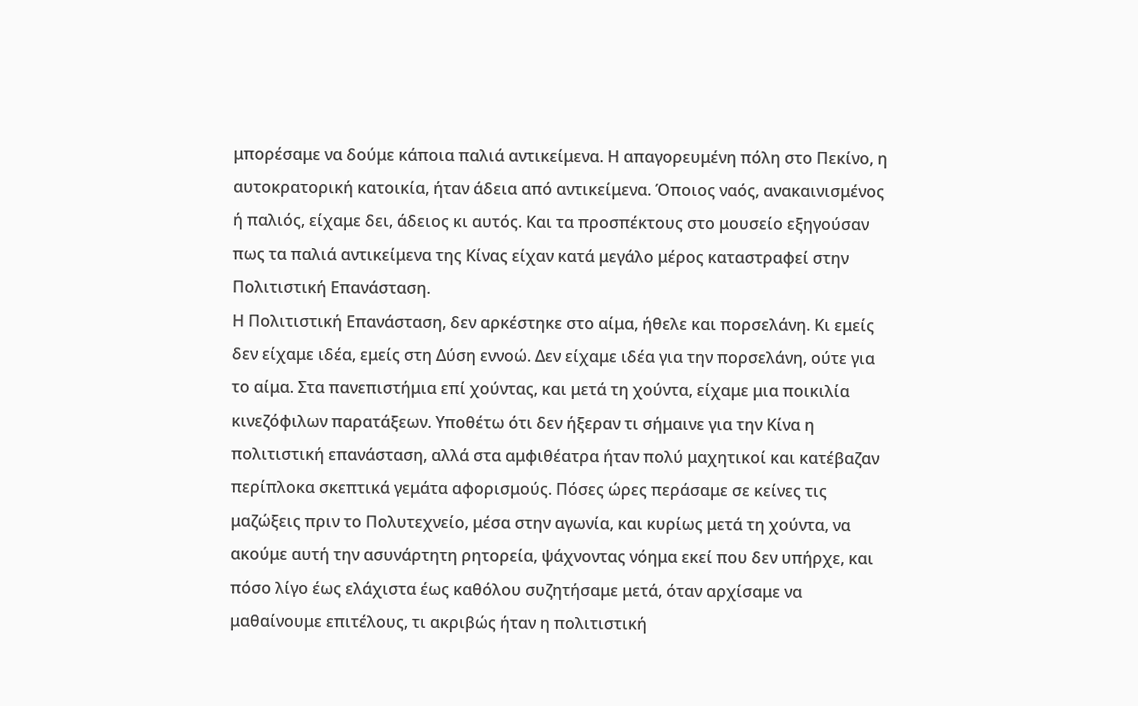μπορέσαμε να δούμε κάποια παλιά αντικείμενα. Η απαγορευμένη πόλη στο Πεκίνο, η αυτοκρατορική κατοικία, ήταν άδεια από αντικείμενα. Όποιος ναός, ανακαινισμένος ή παλιός, είχαμε δει, άδειος κι αυτός. Και τα προσπέκτους στο μουσείο εξηγούσαν πως τα παλιά αντικείμενα της Κίνας είχαν κατά μεγάλο μέρος καταστραφεί στην Πολιτιστική Επανάσταση.
Η Πολιτιστική Επανάσταση, δεν αρκέστηκε στο αίμα, ήθελε και πορσελάνη. Κι εμείς δεν είχαμε ιδέα, εμείς στη Δύση εννοώ. Δεν είχαμε ιδέα για την πορσελάνη, ούτε για το αίμα. Στα πανεπιστήμια επί χούντας, και μετά τη χούντα, είχαμε μια ποικιλία κινεζόφιλων παρατάξεων. Υποθέτω ότι δεν ήξεραν τι σήμαινε για την Κίνα η πολιτιστική επανάσταση, αλλά στα αμφιθέατρα ήταν πολύ μαχητικοί και κατέβαζαν περίπλοκα σκεπτικά γεμάτα αφορισμούς. Πόσες ώρες περάσαμε σε κείνες τις μαζώξεις πριν το Πολυτεχνείο, μέσα στην αγωνία, και κυρίως μετά τη χούντα, να ακούμε αυτή την ασυνάρτητη ρητορεία, ψάχνοντας νόημα εκεί που δεν υπήρχε, και πόσο λίγο έως ελάχιστα έως καθόλου συζητήσαμε μετά, όταν αρχίσαμε να μαθαίνουμε επιτέλους, τι ακριβώς ήταν η πολιτιστική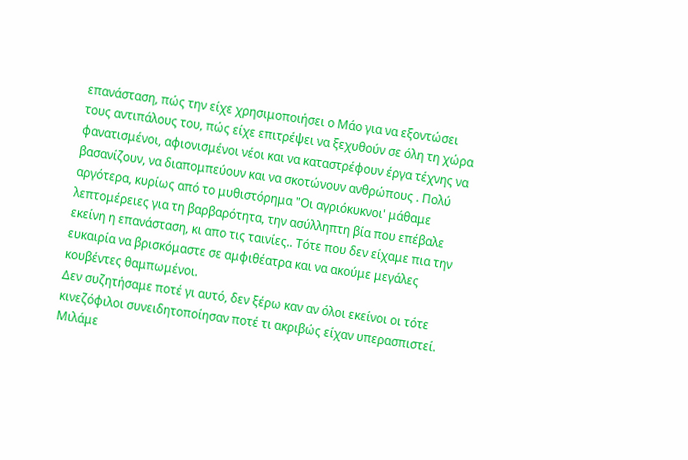επανάσταση, πώς την είχε χρησιμοποιήσει ο Μάο για να εξοντώσει τους αντιπάλους του, πώς είχε επιτρέψει να ξεχυθούν σε όλη τη χώρα φανατισμένοι, αφιονισμένοι νέοι και να καταστρέφουν έργα τέχνης να βασανίζουν, να διαπομπεύουν και να σκοτώνουν ανθρώπους . Πολύ αργότερα, κυρίως από το μυθιστόρημα "Οι αγριόκυκνοι' μάθαμε λεπτομέρειες για τη βαρβαρότητα, την ασύλληπτη βία που επέβαλε εκείνη η επανάσταση, κι απο τις ταινίες.. Τότε που δεν είχαμε πια την ευκαιρία να βρισκόμαστε σε αμφιθέατρα και να ακούμε μεγάλες κουβέντες θαμπωμένοι.
Δεν συζητήσαμε ποτέ γι αυτό, δεν ξέρω καν αν όλοι εκείνοι οι τότε κινεζόφιλοι συνειδητοποίησαν ποτέ τι ακριβώς είχαν υπερασπιστεί. Μιλάμε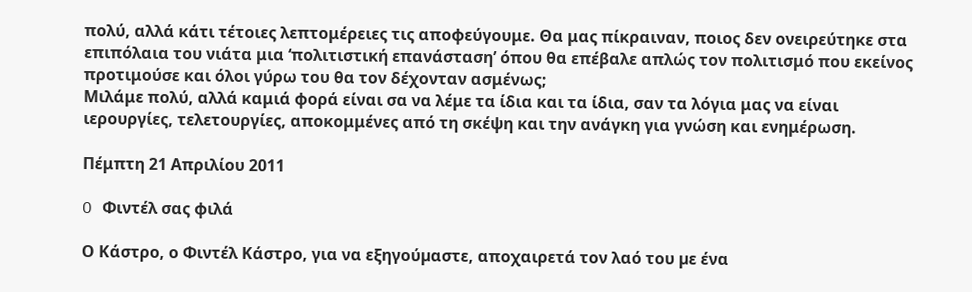πολύ, αλλά κάτι τέτοιες λεπτομέρειες τις αποφεύγουμε. Θα μας πίκραιναν, ποιος δεν ονειρεύτηκε στα επιπόλαια του νιάτα μια ‘πολιτιστική επανάσταση’ όπου θα επέβαλε απλώς τον πολιτισμό που εκείνος προτιμούσε και όλοι γύρω του θα τον δέχονταν ασμένως;
Μιλάμε πολύ, αλλά καμιά φορά είναι σα να λέμε τα ίδια και τα ίδια, σαν τα λόγια μας να είναι ιερουργίες, τελετουργίες, αποκομμένες από τη σκέψη και την ανάγκη για γνώση και ενημέρωση.

Πέμπτη 21 Απριλίου 2011

O Φιντέλ σας φιλά

Ο Κάστρο, ο Φιντέλ Κάστρο, για να εξηγούµαστε, αποχαιρετά τον λαό του µε ένα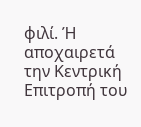φιλί. Ή αποχαιρετά την Κεντρική Επιτροπή του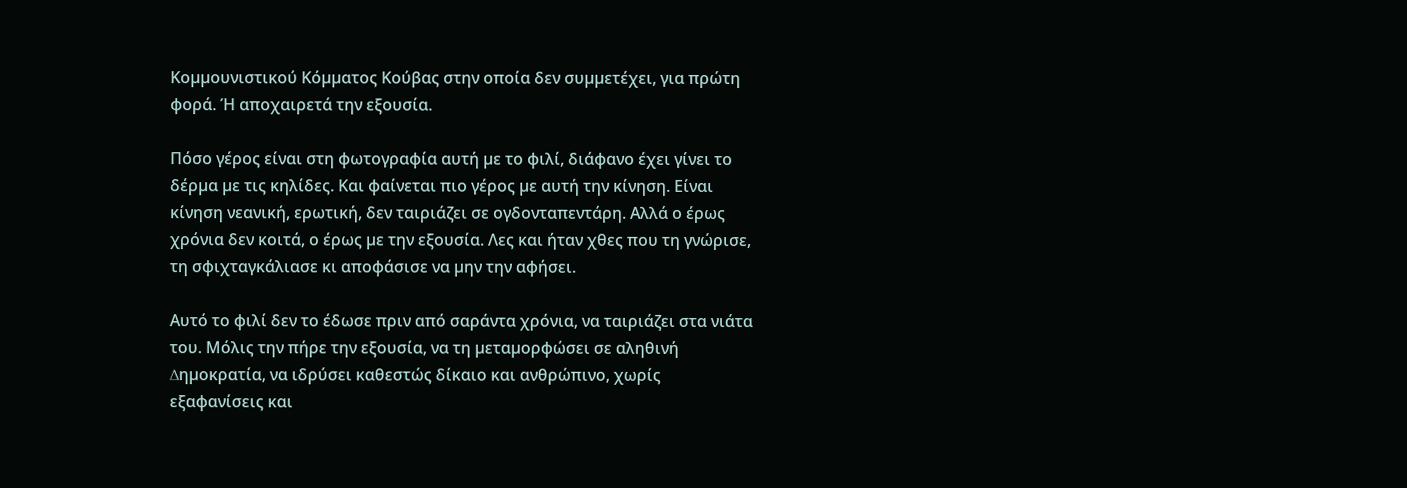Κοµµουνιστικού Κόµµατος Κούβας στην οποία δεν συµµετέχει, για πρώτη φορά. Ή αποχαιρετά την εξουσία.

Πόσο γέρος είναι στη φωτογραφία αυτή µε το φιλί, διάφανο έχει γίνει το δέρµα µε τις κηλίδες. Και φαίνεται πιο γέρος µε αυτή την κίνηση. Είναι κίνηση νεανική, ερωτική, δεν ταιριάζει σε ογδονταπεντάρη. Αλλά ο έρως χρόνια δεν κοιτά, ο έρως µε την εξουσία. Λες και ήταν χθες που τη γνώρισε, τη σφιχταγκάλιασε κι αποφάσισε να µην την αφήσει.

Αυτό το φιλί δεν το έδωσε πριν από σαράντα χρόνια, να ταιριάζει στα νιάτα του. Μόλις την πήρε την εξουσία, να τη µεταµορφώσει σε αληθινή ∆ηµοκρατία, να ιδρύσει καθεστώς δίκαιο και ανθρώπινο, χωρίς εξαφανίσεις και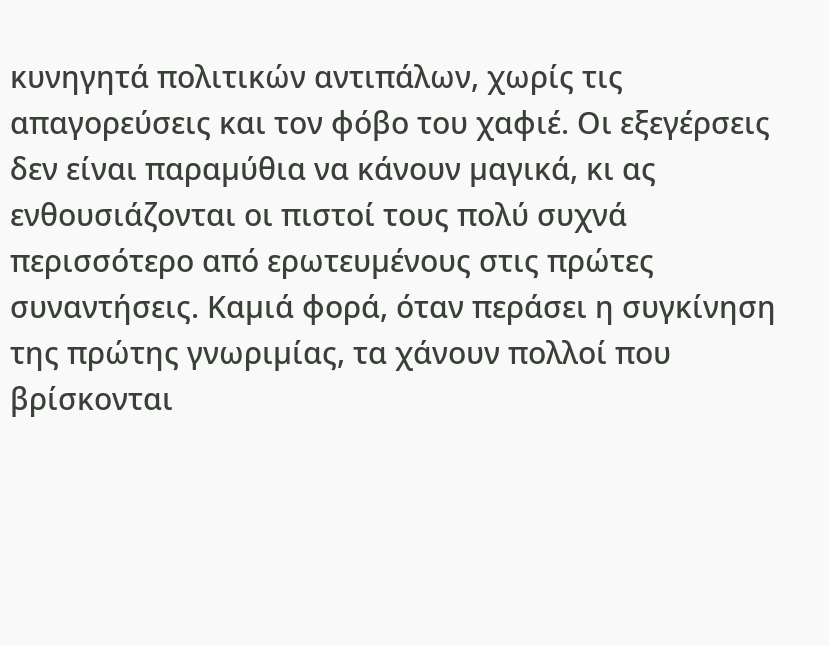κυνηγητά πολιτικών αντιπάλων, χωρίς τις απαγορεύσεις και τον φόβο του χαφιέ. Οι εξεγέρσεις δεν είναι παραµύθια να κάνουν µαγικά, κι ας ενθουσιάζονται οι πιστοί τους πολύ συχνά περισσότερο από ερωτευµένους στις πρώτες συναντήσεις. Καµιά φορά, όταν περάσει η συγκίνηση της πρώτης γνωριµίας, τα χάνουν πολλοί που βρίσκονται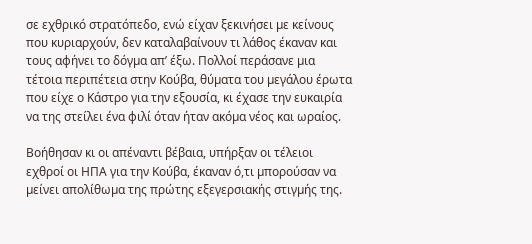σε εχθρικό στρατόπεδο, ενώ είχαν ξεκινήσει µε κείνους που κυριαρχούν, δεν καταλαβαίνουν τι λάθος έκαναν και τους αφήνει το δόγµα απ’ έξω. Πολλοί περάσανε µια τέτοια περιπέτεια στην Κούβα, θύµατα του µεγάλου έρωτα που είχε ο Κάστρο για την εξουσία, κι έχασε την ευκαιρία να της στείλει ένα φιλί όταν ήταν ακόµα νέος και ωραίος.

Βοήθησαν κι οι απέναντι βέβαια, υπήρξαν οι τέλειοι εχθροί οι ΗΠΑ για την Κούβα, έκαναν ό,τι µπορούσαν να µείνει απολίθωµα της πρώτης εξεγερσιακής στιγµής της.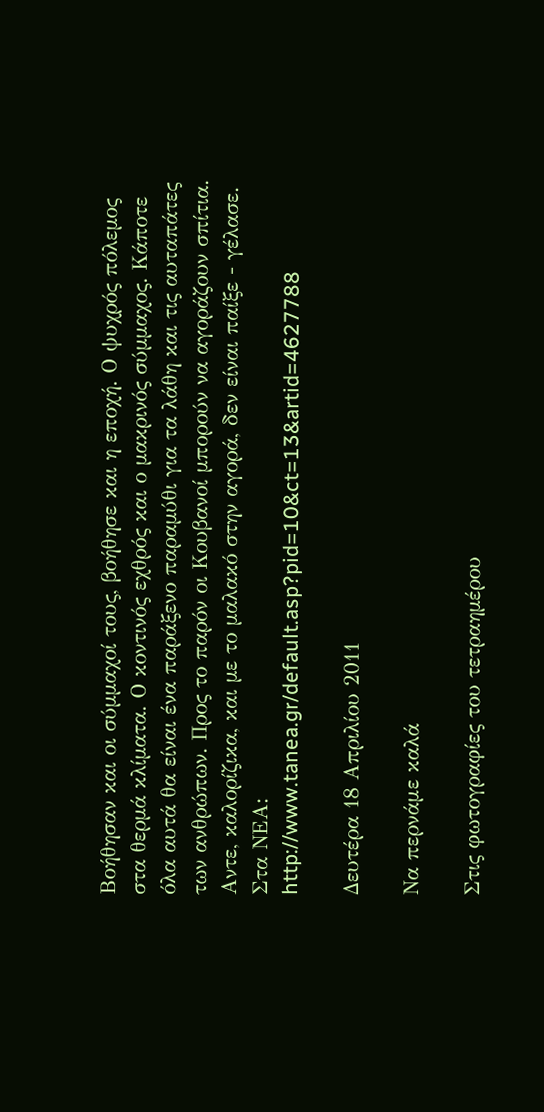Βοήθησαν και οι σύµµαχοί τους, βοήθησε και η εποχή. Ο ψυχρός πόλεµος στα θερµά κλίµατα. Ο κοντινός εχθρός και ο µακρινός σύµµαχος. Κάποτε όλα αυτά θα είναι ένα παράξενο παραµύθι για τα λάθη και τις αυταπάτες των ανθρώπων. Προς το παρόν οι Κουβανοί µπορούν να αγοράζουν σπίτια. Αντε, καλορίζικα, και µε το µαλακό στην αγορά, δεν είναι παίξε - γέλασε.
Στα ΝΕΑ: http://www.tanea.gr/default.asp?pid=10&ct=13&artid=4627788

Δευτέρα 18 Απριλίου 2011

Να περνάμε καλά

Στις φωτογραφίες του τετραηµέρου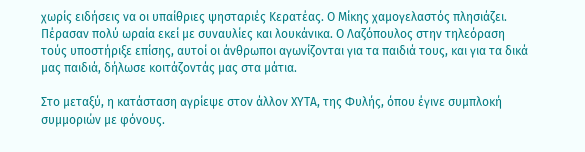χωρίς ειδήσεις να οι υπαίθριες ψησταριές Κερατέας. Ο Μίκης χαµογελαστός πλησιάζει. Πέρασαν πολύ ωραία εκεί µε συναυλίες και λουκάνικα. Ο Λαζόπουλος στην τηλεόραση τούς υποστήριξε επίσης, αυτοί οι άνθρωποι αγωνίζονται για τα παιδιά τους, και για τα δικά µας παιδιά, δήλωσε κοιτάζοντάς µας στα µάτια.

Στο µεταξύ, η κατάσταση αγρίεψε στον άλλον ΧΥΤΑ, της Φυλής, όπου έγινε συµπλοκή συµµοριών µε φόνους.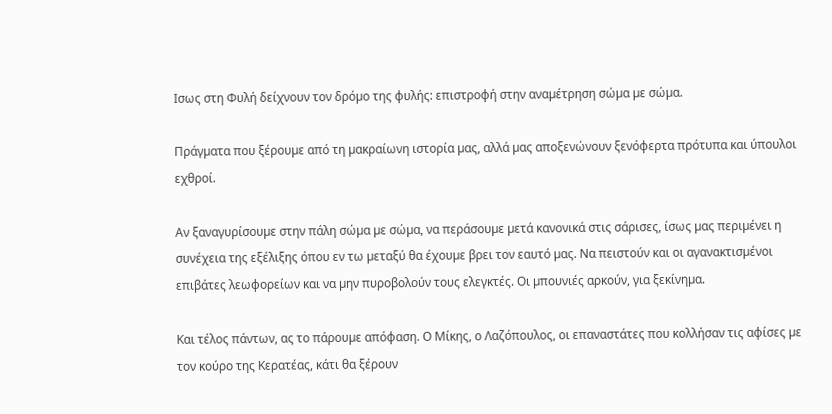Ισως στη Φυλή δείχνουν τον δρόµο της φυλής: επιστροφή στην αναµέτρηση σώµα µε σώµα.

Πράγµατα που ξέρουµε από τη µακραίωνη ιστορία µας, αλλά µας αποξενώνουν ξενόφερτα πρότυπα και ύπουλοι εχθροί.

Αν ξαναγυρίσουµε στην πάλη σώµα µε σώµα, να περάσουµε µετά κανονικά στις σάρισες, ίσως µας περιµένει η συνέχεια της εξέλιξης όπου εν τω µεταξύ θα έχουµε βρει τον εαυτό µας. Να πειστούν και οι αγανακτισµένοι επιβάτες λεωφορείων και να µην πυροβολούν τους ελεγκτές. Οι µπουνιές αρκούν, για ξεκίνηµα.

Και τέλος πάντων, ας το πάρουµε απόφαση. Ο Μίκης, ο Λαζόπουλος, οι επαναστάτες που κολλήσαν τις αφίσες µε τον κούρο της Κερατέας, κάτι θα ξέρουν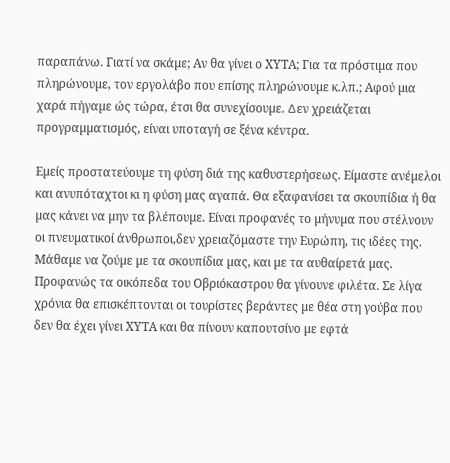παραπάνω. Γιατί να σκάµε; Αν θα γίνει ο ΧΥΤΑ; Για τα πρόστιµα που πληρώνουµε, τον εργολάβο που επίσης πληρώνουµε κ.λπ.; Αφού µια χαρά πήγαµε ώς τώρα, έτσι θα συνεχίσουµε. ∆εν χρειάζεται προγραµµατισµός, είναι υποταγή σε ξένα κέντρα.

Εµείς προστατεύουµε τη φύση διά της καθυστερήσεως. Είµαστε ανέµελοι και ανυπόταχτοι κι η φύση µας αγαπά. Θα εξαφανίσει τα σκουπίδια ή θα µας κάνει να µην τα βλέπουµε. Είναι προφανές το µήνυµα που στέλνουν οι πνευµατικοί άνθρωποι,δεν χρειαζόµαστε την Ευρώπη, τις ιδέες της. Μάθαµε να ζούµε µε τα σκουπίδια µας, και µε τα αυθαίρετά µας. Προφανώς τα οικόπεδα του Οβριόκαστρου θα γίνουνε φιλέτα. Σε λίγα χρόνια θα επισκέπτονται oι τουρίστες βεράντες µε θέα στη γούβα που δεν θα έχει γίνει ΧΥΤΑ και θα πίνουν καπουτσίνο µε εφτά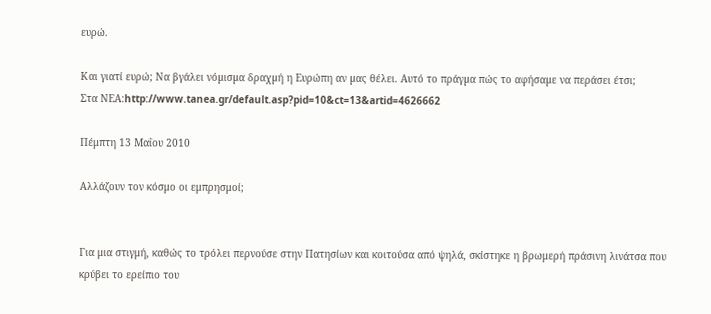ευρώ.

Και γιατί ευρώ; Να βγάλει νόµισµα δραχµή η Ευρώπη αν µας θέλει. Αυτό το πράγµα πώς το αφήσαµε να περάσει έτσι;
Στα ΝΕΑ:http://www.tanea.gr/default.asp?pid=10&ct=13&artid=4626662

Πέμπτη 13 Μαΐου 2010

Αλλάζουν τον κόσμο οι εμπρησμοί;


Για μια στιγμή, καθώς το τρόλει περνούσε στην Πατησίων και κοιτούσα από ψηλά, σκίστηκε η βρωμερή πράσινη λινάτσα που κρύβει το ερείπιο του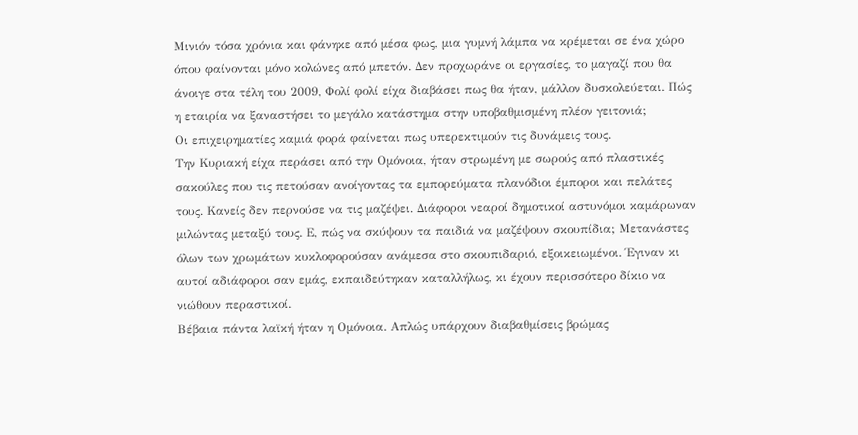Μινιόν τόσα χρόνια και φάνηκε από μέσα φως, μια γυμνή λάμπα να κρέμεται σε ένα χώρο όπου φαίνονται μόνο κολώνες από μπετόν. Δεν προχωράνε οι εργασίες, το μαγαζί που θα άνοιγε στα τέλη του 2009, Φολί φολί είχα διαβάσει πως θα ήταν, μάλλον δυσκολεύεται. Πώς η εταιρία να ξαναστήσει το μεγάλο κατάστημα στην υποβαθμισμένη πλέον γειτονιά;
Οι επιχειρηματίες καμιά φορά φαίνεται πως υπερεκτιμούν τις δυνάμεις τους.
Την Κυριακή είχα περάσει από την Ομόνοια, ήταν στρωμένη με σωρούς από πλαστικές σακούλες που τις πετούσαν ανοίγοντας τα εμπορεύματα πλανόδιοι έμποροι και πελάτες τους. Κανείς δεν περνούσε να τις μαζέψει. Διάφοροι νεαροί δημοτικοί αστυνόμοι καμάρωναν μιλώντας μεταξύ τους. Ε, πώς να σκύψουν τα παιδιά να μαζέψουν σκουπίδια; Μετανάστες όλων των χρωμάτων κυκλοφορούσαν ανάμεσα στο σκουπιδαριό, εξοικειωμένοι. Έγιναν κι αυτοί αδιάφοροι σαν εμάς, εκπαιδεύτηκαν καταλλήλως, κι έχουν περισσότερο δίκιο να νιώθουν περαστικοί.
Βέβαια πάντα λαϊκή ήταν η Ομόνοια. Απλώς υπάρχουν διαβαθμίσεις βρώμας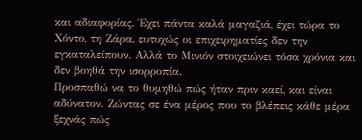και αδιαφορίας. Έχει πάντα καλά μαγαζιά, έχει τώρα το Χόντο, τη Ζάρα, ευτυχώς οι επιχειρηματίες δεν την εγκαταλείπουν. Αλλά το Μινιόν στοιχειώνει τόσα χρόνια και δεν βοηθά την ισορροπία.
Προσπαθώ να το θυμηθώ πώς ήταν πριν καεί, και είναι αδύνατον. Ζώντας σε ένα μέρος που το βλέπεις κάθε μέρα ξεχνάς πώς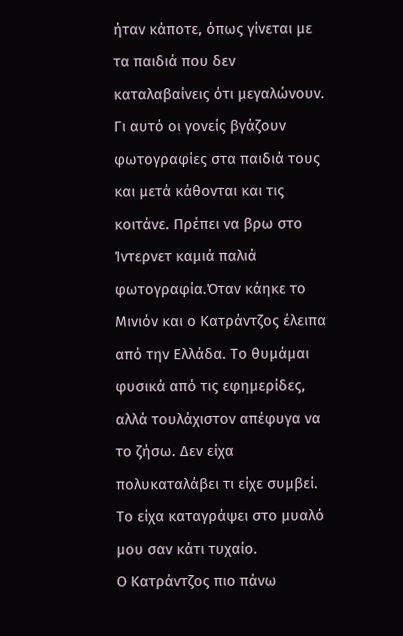ήταν κάποτε, όπως γίνεται με τα παιδιά που δεν καταλαβαίνεις ότι μεγαλώνουν. Γι αυτό οι γονείς βγάζουν φωτογραφίες στα παιδιά τους και μετά κάθονται και τις κοιτάνε. Πρέπει να βρω στο Ίντερνετ καμιά παλιά φωτογραφία.Όταν κάηκε το Μινιόν και ο Κατράντζος έλειπα από την Ελλάδα. Το θυμάμαι φυσικά από τις εφημερίδες, αλλά τουλάχιστον απέφυγα να το ζήσω. Δεν είχα πολυκαταλάβει τι είχε συμβεί. Το είχα καταγράψει στο μυαλό μου σαν κάτι τυχαίο.
Ο Κατράντζος πιο πάνω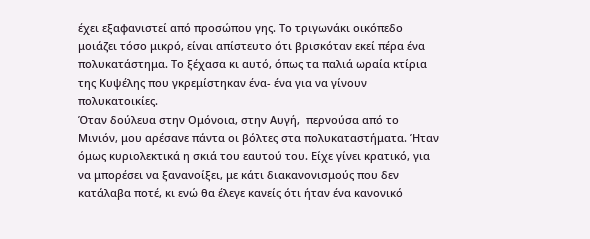έχει εξαφανιστεί από προσώπου γης. Το τριγωνάκι οικόπεδο μοιάζει τόσο μικρό, είναι απίστευτο ότι βρισκόταν εκεί πέρα ένα πολυκατάστημα. Το ξέχασα κι αυτό, όπως τα παλιά ωραία κτίρια της Κυψέλης που γκρεμίστηκαν ένα- ένα για να γίνουν πολυκατοικίες.
Όταν δούλευα στην Ομόνοια, στην Αυγή,  περνούσα από το Μινιόν, μου αρέσανε πάντα οι βόλτες στα πολυκαταστήματα. Ήταν όμως κυριολεκτικά η σκιά του εαυτού του. Είχε γίνει κρατικό, για να μπορέσει να ξανανοίξει, με κάτι διακανονισμούς που δεν κατάλαβα ποτέ, κι ενώ θα έλεγε κανείς ότι ήταν ένα κανονικό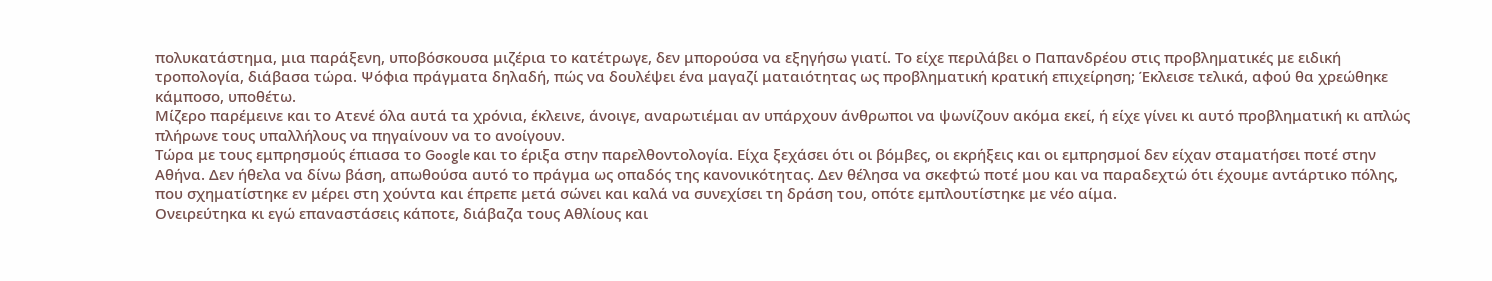πολυκατάστημα, μια παράξενη, υποβόσκουσα μιζέρια το κατέτρωγε, δεν μπορούσα να εξηγήσω γιατί. Το είχε περιλάβει ο Παπανδρέου στις προβληματικές με ειδική τροπολογία, διάβασα τώρα. Ψόφια πράγματα δηλαδή, πώς να δουλέψει ένα μαγαζί ματαιότητας ως προβληματική κρατική επιχείρηση; Έκλεισε τελικά, αφού θα χρεώθηκε κάμποσο, υποθέτω.
Μίζερο παρέμεινε και το Ατενέ όλα αυτά τα χρόνια, έκλεινε, άνοιγε, αναρωτιέμαι αν υπάρχουν άνθρωποι να ψωνίζουν ακόμα εκεί, ή είχε γίνει κι αυτό προβληματική κι απλώς πλήρωνε τους υπαλλήλους να πηγαίνουν να το ανοίγουν.
Τώρα με τους εμπρησμούς έπιασα το Google και το έριξα στην παρελθοντολογία. Είχα ξεχάσει ότι οι βόμβες, οι εκρήξεις και οι εμπρησμοί δεν είχαν σταματήσει ποτέ στην Αθήνα. Δεν ήθελα να δίνω βάση, απωθούσα αυτό το πράγμα ως οπαδός της κανονικότητας. Δεν θέλησα να σκεφτώ ποτέ μου και να παραδεχτώ ότι έχουμε αντάρτικο πόλης, που σχηματίστηκε εν μέρει στη χούντα και έπρεπε μετά σώνει και καλά να συνεχίσει τη δράση του, οπότε εμπλουτίστηκε με νέο αίμα.
Ονειρεύτηκα κι εγώ επαναστάσεις κάποτε, διάβαζα τους Αθλίους και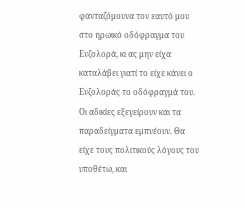φανταζόμουνα τον εαυτό μου στο ηρωικό οδόφραγμα του Ενζολορά, κι ας μην είχα καταλάβει γιατί το είχε κάνει ο Ενζολοράς το οδόφραγμά του. Οι αδικίες εξεγείρουν και τα παραδείγματα εμπνέουν. Θα είχε τους πολιτικούς λόγους του υποθέτω, και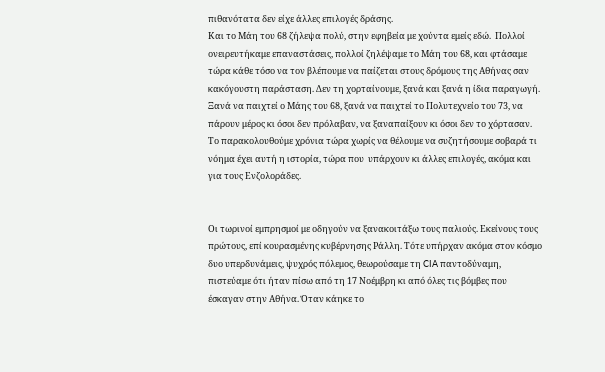πιθανότατα δεν είχε άλλες επιλογές δράσης.
Και το Μάη του 68 ζήλεψα πολύ, στην εφηβεία με χούντα εμείς εδώ.  Πολλοί ονειρευτήκαμε επαναστάσεις, πολλοί ζηλέψαμε το Μάη του 68, και φτάσαμε τώρα κάθε τόσο να τον βλέπουμε να παίζεται στους δρόμους της Αθήνας σαν κακόγουστη παράσταση. Δεν τη χορταίνουμε, ξανά και ξανά η ίδια παραγωγή. Ξανά να παιχτεί ο Μάης του 68, ξανά να παιχτεί το Πολυτεχνείο του 73, να πάρουν μέρος κι όσοι δεν πρόλαβαν, να ξαναπαίξουν κι όσοι δεν το χόρτασαν. Το παρακολουθούμε χρόνια τώρα χωρίς να θέλουμε να συζητήσουμε σοβαρά τι νόημα έχει αυτή η ιστορία, τώρα που  υπάρχουν κι άλλες επιλογές, ακόμα και για τους Ενζολοράδες.


Οι τωρινοί εμπρησμοί με οδηγούν να ξανακοιτάξω τους παλιούς. Εκείνους τους πρώτους, επί κουρασμένης κυβέρνησης Ράλλη. Τότε υπήρχαν ακόμα στον κόσμο δυο υπερδυνάμεις, ψυχρός πόλεμος, θεωρούσαμε τη CIA παντοδύναμη, πιστεύαμε ότι ήταν πίσω από τη 17 Νοέμβρη κι από όλες τις βόμβες που έσκαγαν στην Αθήνα. Όταν κάηκε το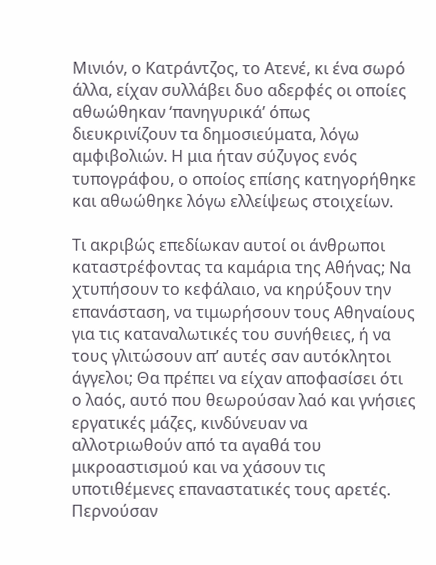Μινιόν, ο Κατράντζος, το Ατενέ, κι ένα σωρό άλλα, είχαν συλλάβει δυο αδερφές οι οποίες αθωώθηκαν ‘πανηγυρικά’ όπως διευκρινίζουν τα δημοσιεύματα, λόγω αμφιβολιών. Η μια ήταν σύζυγος ενός τυπογράφου, ο οποίος επίσης κατηγορήθηκε και αθωώθηκε λόγω ελλείψεως στοιχείων.

Τι ακριβώς επεδίωκαν αυτοί οι άνθρωποι καταστρέφοντας τα καμάρια της Αθήνας; Να χτυπήσουν το κεφάλαιο, να κηρύξουν την επανάσταση, να τιμωρήσουν τους Αθηναίους για τις καταναλωτικές του συνήθειες, ή να τους γλιτώσουν απ’ αυτές σαν αυτόκλητοι άγγελοι; Θα πρέπει να είχαν αποφασίσει ότι ο λαός, αυτό που θεωρούσαν λαό και γνήσιες εργατικές μάζες, κινδύνευαν να αλλοτριωθούν από τα αγαθά του μικροαστισμού και να χάσουν τις υποτιθέμενες επαναστατικές τους αρετές. Περνούσαν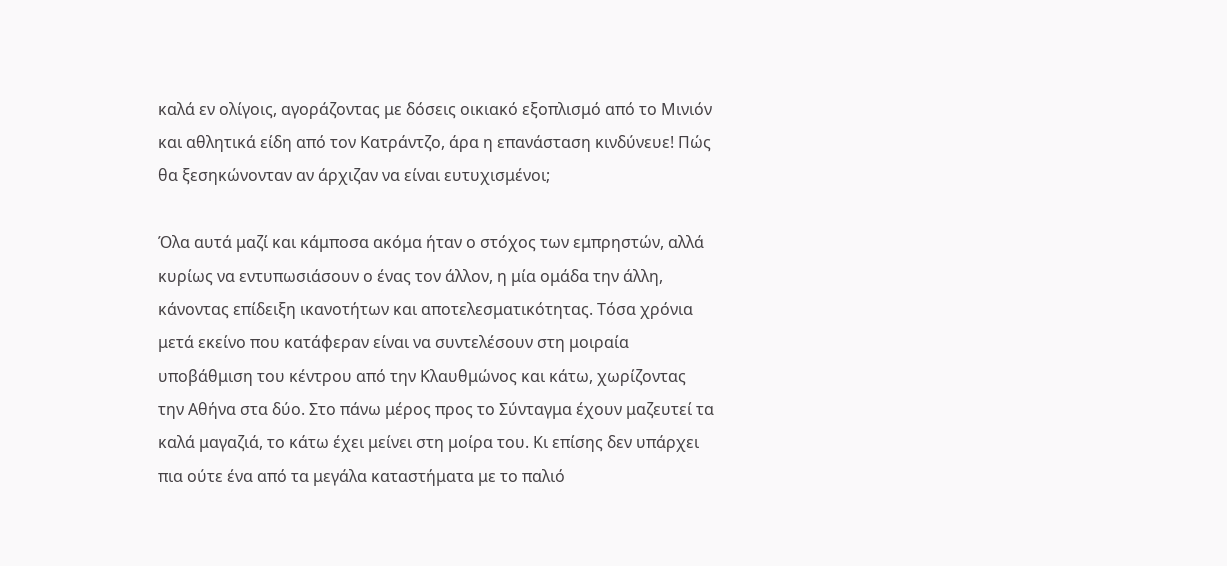καλά εν ολίγοις, αγοράζοντας με δόσεις οικιακό εξοπλισμό από το Μινιόν και αθλητικά είδη από τον Κατράντζο, άρα η επανάσταση κινδύνευε! Πώς θα ξεσηκώνονταν αν άρχιζαν να είναι ευτυχισμένοι;

Όλα αυτά μαζί και κάμποσα ακόμα ήταν ο στόχος των εμπρηστών, αλλά κυρίως να εντυπωσιάσουν ο ένας τον άλλον, η μία ομάδα την άλλη, κάνοντας επίδειξη ικανοτήτων και αποτελεσματικότητας. Τόσα χρόνια μετά εκείνο που κατάφεραν είναι να συντελέσουν στη μοιραία υποβάθμιση του κέντρου από την Κλαυθμώνος και κάτω, χωρίζοντας την Αθήνα στα δύο. Στο πάνω μέρος προς το Σύνταγμα έχουν μαζευτεί τα καλά μαγαζιά, το κάτω έχει μείνει στη μοίρα του. Κι επίσης δεν υπάρχει πια ούτε ένα από τα μεγάλα καταστήματα με το παλιό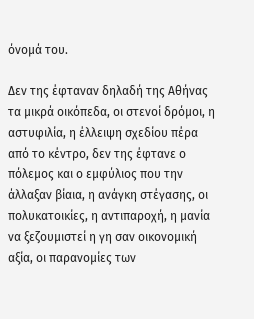όνομά του.

Δεν της έφταναν δηλαδή της Αθήνας τα μικρά οικόπεδα, οι στενοί δρόμοι, η αστυφιλία, η έλλειψη σχεδίου πέρα από το κέντρο, δεν της έφτανε ο πόλεμος και ο εμφύλιος που την άλλαξαν βίαια, η ανάγκη στέγασης, οι πολυκατοικίες, η αντιπαροχή, η μανία να ξεζουμιστεί η γη σαν οικονομική αξία, οι παρανομίες των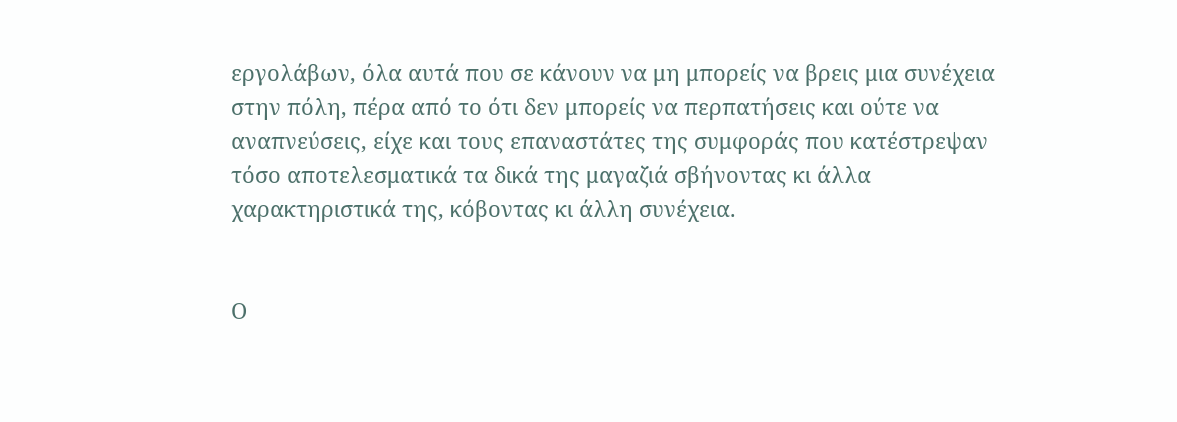εργολάβων, όλα αυτά που σε κάνουν να μη μπορείς να βρεις μια συνέχεια στην πόλη, πέρα από το ότι δεν μπορείς να περπατήσεις και ούτε να αναπνεύσεις, είχε και τους επαναστάτες της συμφοράς που κατέστρεψαν τόσο αποτελεσματικά τα δικά της μαγαζιά σβήνοντας κι άλλα χαρακτηριστικά της, κόβοντας κι άλλη συνέχεια.


Ο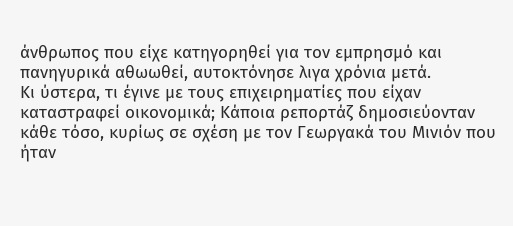άνθρωπος που είχε κατηγορηθεί για τον εμπρησμό και πανηγυρικά αθωωθεί, αυτοκτόνησε λιγα χρόνια μετά.
Κι ύστερα, τι έγινε με τους επιχειρηματίες που είχαν καταστραφεί οικονομικά; Κάποια ρεπορτάζ δημοσιεύονταν κάθε τόσο, κυρίως σε σχέση με τον Γεωργακά του Μινιόν που ήταν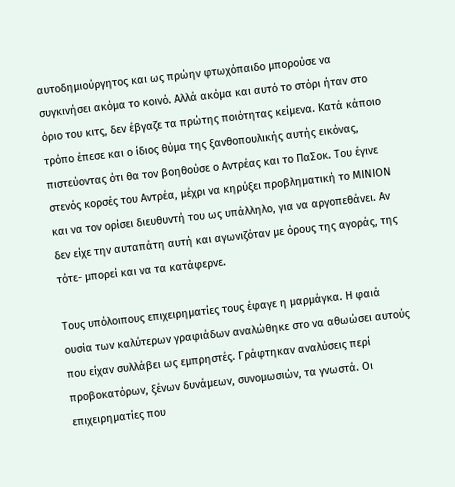αυτοδημιούργητος και ως πρώην φτωχόπαιδο μπορούσε να συγκινήσει ακόμα το κοινό. Αλλά ακόμα και αυτό το στόρι ήταν στο όριο του κιτς, δεν έβγαζε τα πρώτης ποιότητας κείμενα. Κατά κάποιο τρόπο έπεσε και ο ίδιος θύμα της ξανθοπουλικής αυτής εικόνας, πιστεύοντας ότι θα τον βοηθούσε ο Αντρέας και το ΠαΣοκ. Του έγινε στενός κορσές του Αντρέα, μέχρι να κηρύξει προβληματική το ΜΙΝΙΟΝ και να τον ορίσει διευθυντή του ως υπάλληλο, για να αργοπεθάνει. Αν δεν είχε την αυταπάτη αυτή και αγωνιζόταν με όρους της αγοράς, της τότε- μπορεί και να τα κατάφερνε.

Τους υπόλοιπους επιχειρηματίες τους έφαγε η μαρμάγκα. Η φαιά ουσία των καλύτερων γραφιάδων αναλώθηκε στο να αθωώσει αυτούς που είχαν συλλάβει ως εμπρηστές. Γράφτηκαν αναλύσεις περί προβοκατόρων, ξένων δυνάμεων, συνομωσιών, τα γνωστά. Οι επιχειρηματίες που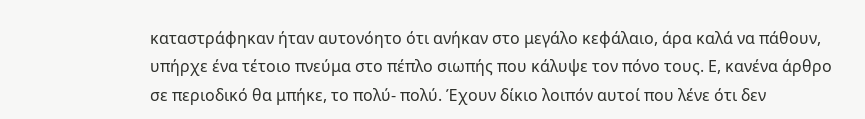καταστράφηκαν ήταν αυτονόητο ότι ανήκαν στο μεγάλο κεφάλαιο, άρα καλά να πάθουν, υπήρχε ένα τέτοιο πνεύμα στο πέπλο σιωπής που κάλυψε τον πόνο τους. Ε, κανένα άρθρο σε περιοδικό θα μπήκε, το πολύ- πολύ. Έχουν δίκιο λοιπόν αυτοί που λένε ότι δεν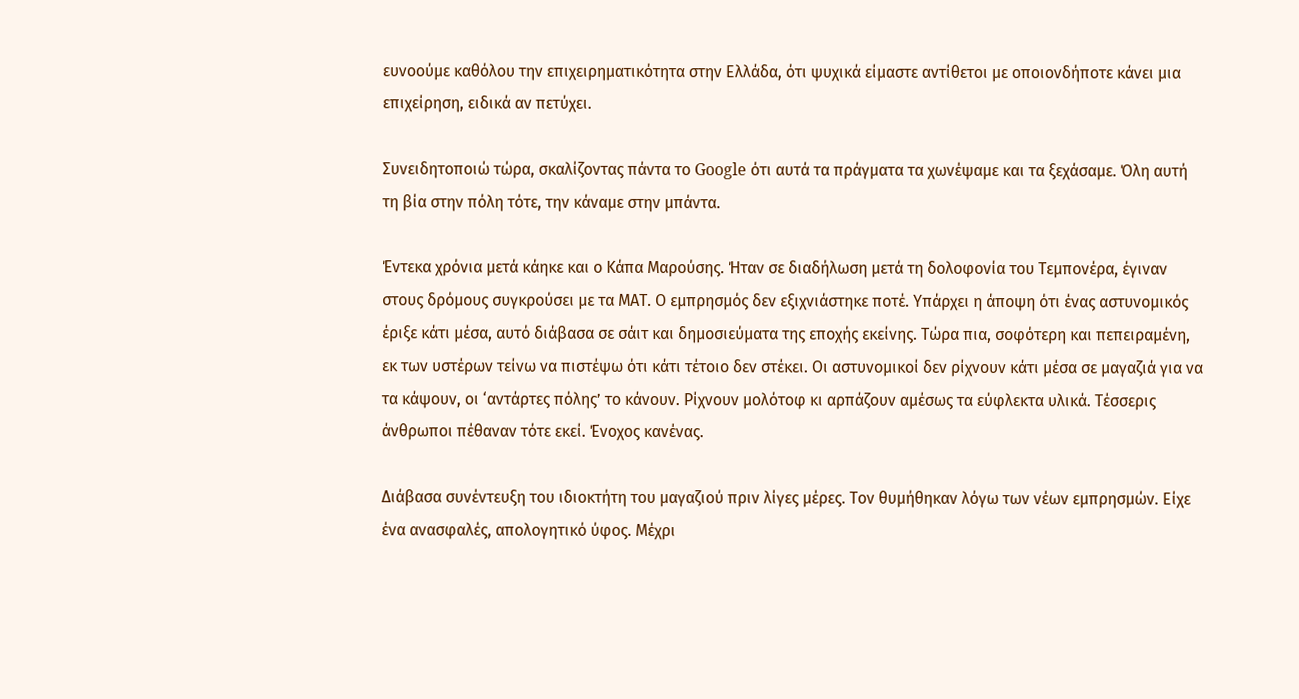ευνοούμε καθόλου την επιχειρηματικότητα στην Ελλάδα, ότι ψυχικά είμαστε αντίθετοι με οποιονδήποτε κάνει μια επιχείρηση, ειδικά αν πετύχει.

Συνειδητοποιώ τώρα, σκαλίζοντας πάντα το Google ότι αυτά τα πράγματα τα χωνέψαμε και τα ξεχάσαμε. Όλη αυτή τη βία στην πόλη τότε, την κάναμε στην μπάντα.

Έντεκα χρόνια μετά κάηκε και ο Κάπα Μαρούσης. Ήταν σε διαδήλωση μετά τη δολοφονία του Τεμπονέρα, έγιναν στους δρόμους συγκρούσει με τα ΜΑΤ. Ο εμπρησμός δεν εξιχνιάστηκε ποτέ. Υπάρχει η άποψη ότι ένας αστυνομικός έριξε κάτι μέσα, αυτό διάβασα σε σάιτ και δημοσιεύματα της εποχής εκείνης. Τώρα πια, σοφότερη και πεπειραμένη, εκ των υστέρων τείνω να πιστέψω ότι κάτι τέτοιο δεν στέκει. Οι αστυνομικοί δεν ρίχνουν κάτι μέσα σε μαγαζιά για να τα κάψουν, οι ‘αντάρτες πόλης’ το κάνουν. Ρίχνουν μολότοφ κι αρπάζουν αμέσως τα εύφλεκτα υλικά. Τέσσερις άνθρωποι πέθαναν τότε εκεί. Ένοχος κανένας.

Διάβασα συνέντευξη του ιδιοκτήτη του μαγαζιού πριν λίγες μέρες. Τον θυμήθηκαν λόγω των νέων εμπρησμών. Είχε ένα ανασφαλές, απολογητικό ύφος. Μέχρι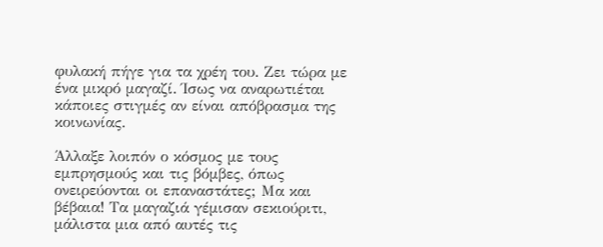φυλακή πήγε για τα χρέη του. Ζει τώρα με ένα μικρό μαγαζί. Ίσως να αναρωτιέται κάποιες στιγμές αν είναι απόβρασμα της κοινωνίας.

Άλλαξε λοιπόν ο κόσμος με τους εμπρησμούς και τις βόμβες, όπως ονειρεύονται οι επαναστάτες; Μα και βέβαια! Τα μαγαζιά γέμισαν σεκιούριτι, μάλιστα μια από αυτές τις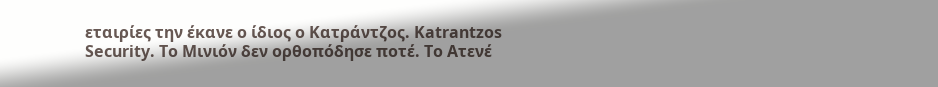εταιρίες την έκανε ο ίδιος ο Κατράντζος. Katrantzos Security. Το Μινιόν δεν ορθοπόδησε ποτέ. Το Ατενέ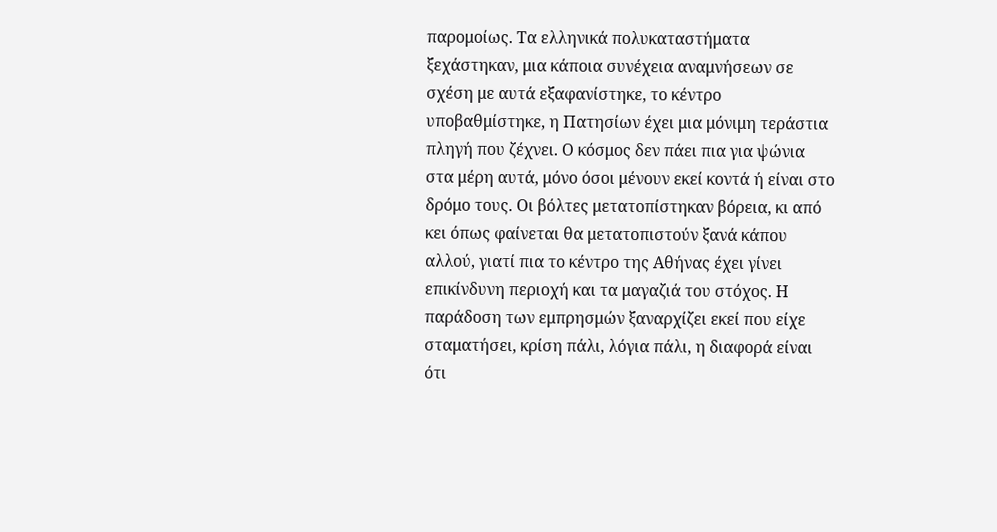παρομοίως. Τα ελληνικά πολυκαταστήματα ξεχάστηκαν, μια κάποια συνέχεια αναμνήσεων σε σχέση με αυτά εξαφανίστηκε, το κέντρο υποβαθμίστηκε, η Πατησίων έχει μια μόνιμη τεράστια πληγή που ζέχνει. Ο κόσμος δεν πάει πια για ψώνια στα μέρη αυτά, μόνο όσοι μένουν εκεί κοντά ή είναι στο δρόμο τους. Οι βόλτες μετατοπίστηκαν βόρεια, κι από κει όπως φαίνεται θα μετατοπιστούν ξανά κάπου αλλού, γιατί πια το κέντρο της Αθήνας έχει γίνει επικίνδυνη περιοχή και τα μαγαζιά του στόχος. Η παράδοση των εμπρησμών ξαναρχίζει εκεί που είχε σταματήσει, κρίση πάλι, λόγια πάλι, η διαφορά είναι ότι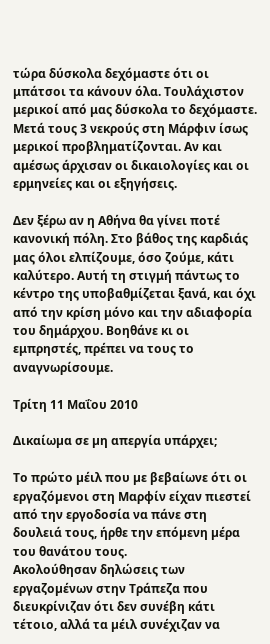τώρα δύσκολα δεχόμαστε ότι οι μπάτσοι τα κάνουν όλα. Τουλάχιστον μερικοί από μας δύσκολα το δεχόμαστε. Μετά τους 3 νεκρούς στη Μάρφιν ίσως μερικοί προβληματίζονται. Αν και αμέσως άρχισαν οι δικαιολογίες και οι ερμηνείες και οι εξηγήσεις.

Δεν ξέρω αν η Αθήνα θα γίνει ποτέ κανονική πόλη. Στο βάθος της καρδιάς μας όλοι ελπίζουμε, όσο ζούμε, κάτι καλύτερο. Αυτή τη στιγμή πάντως το κέντρο της υποβαθμίζεται ξανά, και όχι από την κρίση μόνο και την αδιαφορία του δημάρχου. Βοηθάνε κι οι εμπρηστές, πρέπει να τους το αναγνωρίσουμε.

Τρίτη 11 Μαΐου 2010

Δικαίωµα σε µη απεργία υπάρχει;

Το πρώτο µέιλ που µε βεβαίωνε ότι οι εργαζόµενοι στη Μαρφίν είχαν πιεστεί από την εργοδοσία να πάνε στη δουλειά τους, ήρθε την επόµενη µέρα του θανάτου τους.
Ακολούθησαν δηλώσεις των εργαζοµένων στην Τράπεζα που διευκρίνιζαν ότι δεν συνέβη κάτι τέτοιο, αλλά τα µέιλ συνέχιζαν να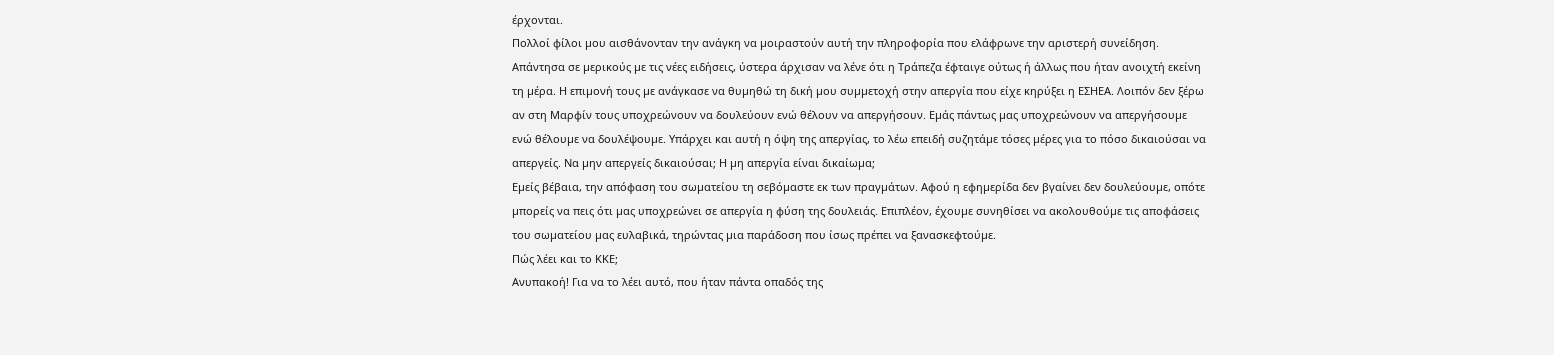έρχονται.
Πολλοί φίλοι µου αισθάνονταν την ανάγκη να µοιραστούν αυτή την πληροφορία που ελάφρωνε την αριστερή συνείδηση.
Απάντησα σε µερικούς µε τις νέες ειδήσεις, ύστερα άρχισαν να λένε ότι η Τράπεζα έφταιγε ούτως ή άλλως που ήταν ανοιχτή εκείνη τη µέρα. Η επιµονή τους µε ανάγκασε να θυµηθώ τη δική µου συµµετοχή στην απεργία που είχε κηρύξει η ΕΣΗΕΑ. Λοιπόν δεν ξέρω αν στη Μαρφίν τους υποχρεώνουν να δουλεύουν ενώ θέλουν να απεργήσουν. Εµάς πάντως µας υποχρεώνουν να απεργήσουµε ενώ θέλουµε να δουλέψουµε. Υπάρχει και αυτή η όψη της απεργίας, το λέω επειδή συζητάµε τόσες µέρες για το πόσο δικαιούσαι να απεργείς. Να µην απεργείς δικαιούσαι; Η µη απεργία είναι δικαίωµα;
Εµείς βέβαια, την απόφαση του σωµατείου τη σεβόµαστε εκ των πραγµάτων. Αφού η εφηµερίδα δεν βγαίνει δεν δουλεύουµε, οπότε µπορείς να πεις ότι µας υποχρεώνει σε απεργία η φύση της δουλειάς. Επιπλέον, έχουµε συνηθίσει να ακολουθούµε τις αποφάσεις του σωµατείου µας ευλαβικά, τηρώντας µια παράδοση που ίσως πρέπει να ξανασκεφτούµε.
Πώς λέει και το ΚΚΕ;
Ανυπακοή! Για να το λέει αυτό, που ήταν πάντα οπαδός της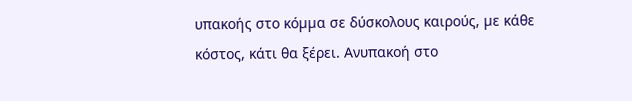υπακοής στο κόµµα σε δύσκολους καιρούς, µε κάθε κόστος, κάτι θα ξέρει. Ανυπακοή στο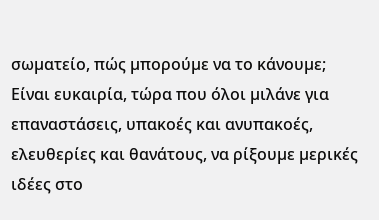σωµατείο, πώς µπορούµε να το κάνουµε; Είναι ευκαιρία, τώρα που όλοι µιλάνε για επαναστάσεις, υπακοές και ανυπακοές, ελευθερίες και θανάτους, να ρίξουµε µερικές ιδέες στο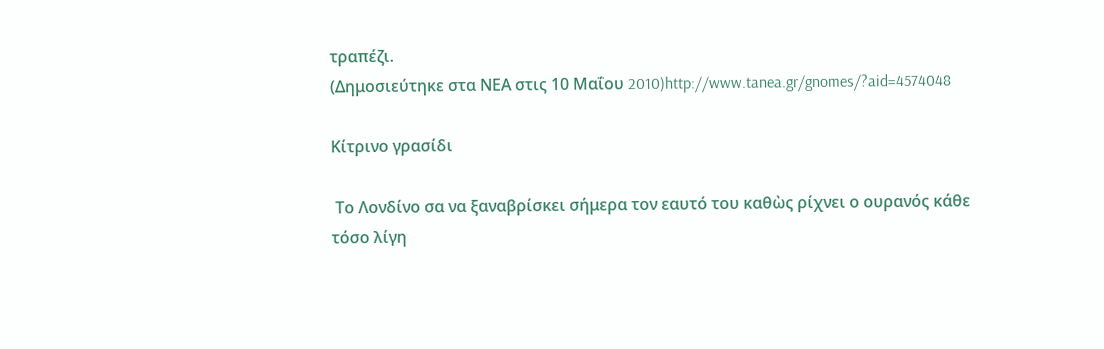τραπέζι.
(Δημοσιεύτηκε στα ΝΕΑ στις 10 Μαΐου 2010)http://www.tanea.gr/gnomes/?aid=4574048

Κίτρινο γρασίδι

 Το Λονδίνο σα να ξαναβρίσκει σήμερα τον εαυτό του καθὼς ρίχνει ο ουρανός κάθε τόσο λίγη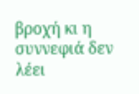βροχή κι η συννεφιά δεν λέει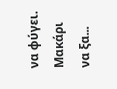να φύγει. Μακάρι να ξα...